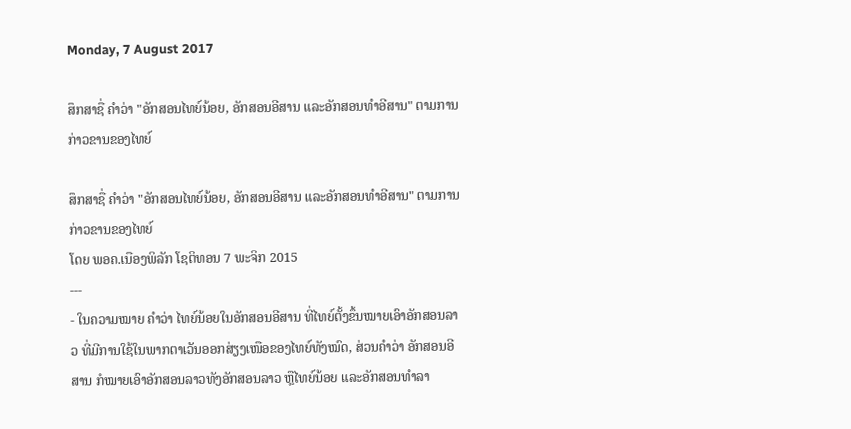Monday, 7 August 2017

ສຶກສາຊື່ ຄຳວ່າ "ອັກສອນໄທຍ໌ນ້ອຍ, ອັກສອນອີສານ ແລະອັກສອນທຳອີສານ" ຕາມການກ່າວຂານຂອງໄທຍ໌

ສຶກສາຊື່ ຄຳວ່າ "ອັກສອນໄທຍ໌ນ້ອຍ, ອັກສອນອີສານ ແລະອັກສອນທຳອີສານ" ຕາມການກ່າວຂານຂອງໄທຍ໌
ໂດຍ ພອຄ.ເນືອງພິລັກ ໂຊຕິທອນ 7 ພະຈິກ 2015
---
- ໃນຄວາມໝາຍ ຄຳວ່າ ໄທຍ໌ນ້ອຍໃນອັກສອນອີສານ ທີ່ໄທຍ໌ຕັ້ງຂຶ້ນໝາຍເອົາອັກສອນລາວ ທີ່ມີການໃຊ້ໃນພາກຕາເວັນອອກສ່ຽງເໜືອຂອງໄທຍ໌ທັງໝົດ, ສ່ວນຄຳວ່າ ອັກສອນອີສານ ກໍໝາຍເອົາອັກສອນລາວທັງອັກສອນລາວ ຫຼືໄທຍ໌ນ້ອຍ ແລະອັກສອນທຳລາ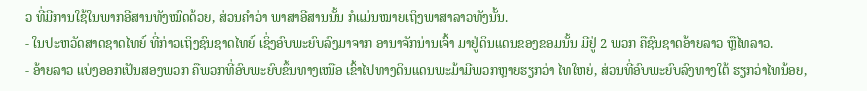ວ ທີ່ມີການໃຊ້ໃນພາກອີສານທັງໝົດດ້ວຍ, ສ່ວນຄຳວ່າ ພາສາອີສານນັ້ນ ກໍແມ່ນໝາຍເຖິງພາສາລາວທັງນັ້ນ.
- ໃນປະຫວັດສາດຊາດໄທຍ໌ ທີ່ກ່າວເຖິງຊົນຊາດໄທຍ໌ ເຊິ່ງອົບພະຍົບລົງມາຈາກ ອານາຈັກນ່ານເຈົ້າ ມາຢູ່ດິນແດນຂອງຂອມນັ້ນ ມີຢູ່ 2 ພວກ ຄືຊົນຊາດອ້າຍລາວ ຫຼືໄທລາວ.
- ອ້າຍລາວ ແບ່ງອອກເປັນສອງພວກ ຄືພວກທີ່ອົບພະຍົບຂຶ້ນທາງເໜືອ ເຂົ້າໄປທາງດິນແດນພະມ້າມີພວກຫຼາຍຮຽກວ່າ ໄທໃຫຍ່, ສ່ວນທີ່ອົບພະຍົບລົງທາງໃຕ້ ຮຽກວ່າໄທນ້ອຍ,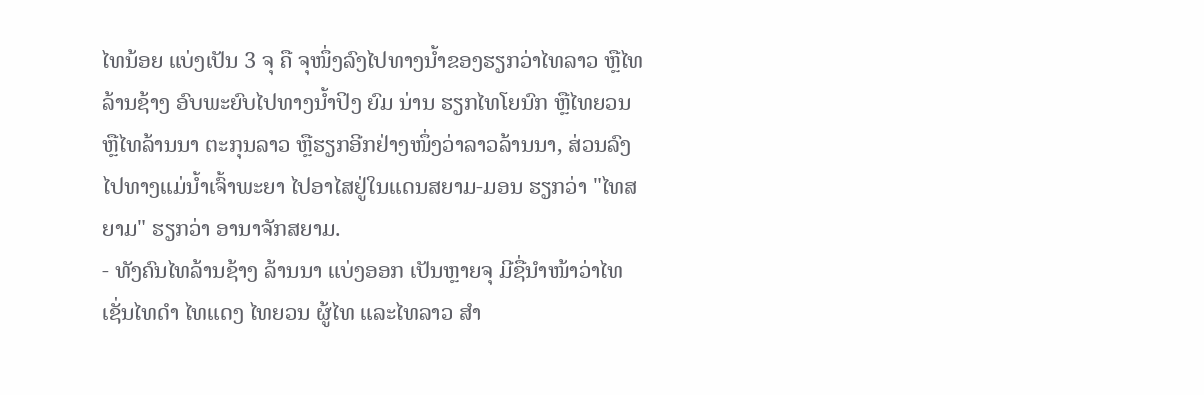ໄທນ້ອຍ ແບ່ງເປັນ 3 ຈຸ ຄື ຈຸໜຶ່ງລົງໄປທາງນໍ້າຂອງຮຽກວ່າໄທລາວ ຫຼືໄທລ້ານຊ້າງ ອົບພະຍົບໄປທາງນໍ້າປິງ ຍົມ ນ່ານ ຮຽກໄທໂຍນົກ ຫຼືໄທຍວນ ຫຼືໄທລ້ານນາ ຕະກຸນລາວ ຫຼືຮຽກອີກຢ່າງໜຶ່ງວ່າລາວລ້ານນາ, ສ່ວນລົງໄປທາງແມ່ນໍ້າເຈົ້າພະຍາ ໄປອາໄສຢູ່ໃນແດນສຍາມ-ມອນ ຮຽກວ່າ "ໄທສຍາມ" ຮຽກວ່າ ອານາຈັກສຍາມ.
- ທັງຄົນໄທລ້ານຊ້າງ ລ້ານນາ ແບ່ງອອກ ເປັນຫຼາຍຈຸ ມີຊື່ນຳໜ້າວ່າໄທ ເຊັ່ນໄທດຳ ໄທແດງ ໄທຍວນ ຜູ້ໄທ ແລະໄທລາວ ສຳ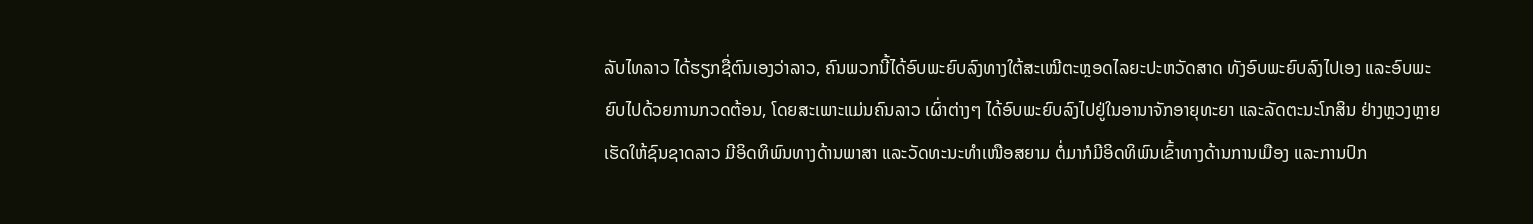ລັບໄທລາວ ໄດ້ຮຽກຊື່ຕົນເອງວ່າລາວ, ຄົນພວກນີ້ໄດ້ອົບພະຍົບລົງທາງໃຕ້ສະເໝີຕະຫຼອດໄລຍະປະຫວັດສາດ ທັງອົບພະຍົບລົງໄປເອງ ແລະອົບພະຍົບໄປດ້ວຍການກວດຕ້ອນ, ໂດຍສະເພາະແມ່ນຄົນລາວ ເຜົ່າຕ່າງໆ ໄດ້ອົບພະຍົບລົງໄປຢູ່ໃນອານາຈັກອາຍຸທະຍາ ແລະລັດຕະນະໂກສິນ ຢ່າງຫຼວງຫຼາຍ ເຮັດໃຫ້ຊົນຊາດລາວ ມີອິດທິພົນທາງດ້ານພາສາ ແລະວັດທະນະທຳເໜືອສຍາມ ຕໍ່ມາກໍມີອິດທິພົນເຂົ້າທາງດ້ານການເມືອງ ແລະການປົກ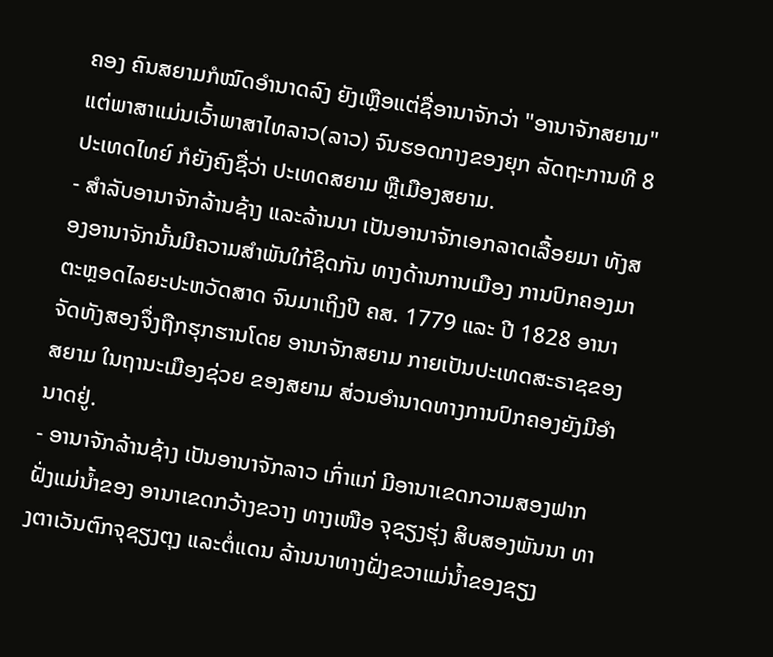ຄອງ ຄົນສຍາມກໍໝົດອຳນາດລົງ ຍັງເຫຼືອແຕ່ຊື່ອານາຈັກວ່າ "ອານາຈັກສຍາມ" ແຕ່ພາສາແມ່ນເວົ້າພາສາໄທລາວ(ລາວ) ຈົນຮອດກາງຂອງຍຸກ ລັດຖະການທີ 8 ປະເທດໄທຍ໌ ກໍຍັງຄົງຊື່ວ່າ ປະເທດສຍາມ ຫຼືເມືອງສຍາມ.
- ສຳລັບອານາຈັກລ້ານຊ້າງ ແລະລ້ານນາ ເປັນອານາຈັກເອກລາດເລື້ອຍມາ ທັງສອງອານາຈັກນັ້ນມີຄວາມສຳພັນໃກ້ຊິດກັນ ທາງດ້ານການເມືອງ ການປົກຄອງມາຕະຫຼອດໄລຍະປະຫວັດສາດ ຈົນມາເຖິງປີ ຄສ. 1779 ແລະ ປີ 1828 ອານາຈັດທັງສອງຈຶ່ງຖືກຮຸກຮານໂດຍ ອານາຈັກສຍາມ ກາຍເປັນປະເທດສະຣາຊຂອງສຍາມ ໃນຖານະເມືອງຊ່ວຍ ຂອງສຍາມ ສ່ວນອຳນາດທາງການປົກຄອງຍັງມີອຳນາດຢູ່.
- ອານາຈັກລ້ານຊ້າງ ເປັນອານາຈັກລາວ ເກົ່າແກ່ ມີອານາເຂດກວາມສອງຟາກຝັ່ງແມ່ນໍ້າຂອງ ອານາເຂດກວ້າງຂວາງ ທາງເໜືອ ຈຸຊຽງຮຸ່ງ ສິບສອງພັນນາ ທາງຕາເວັນຕົກຈຸຊຽງຕຸງ ແລະຕໍ່ແດນ ລ້ານນາທາງຝັ່ງຂວາແມ່ນໍ້າຂອງຊຽງ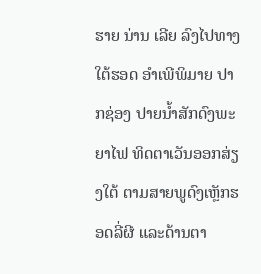ຮາຍ ນ່ານ ເລີຍ ລົງໄປທາງໃຕ້ຮອດ ອຳເພີພິມາຍ ປາກຊ່ອງ ປາຍນໍ້າສັກດົງພະຍາໄຟ ທິດຕາເວັນອອກສ່ຽງໃຕ້ ຕາມສາຍພູດົງເຫຼັກຮອດລີ່ຜີ ແລະດ້ານຕາ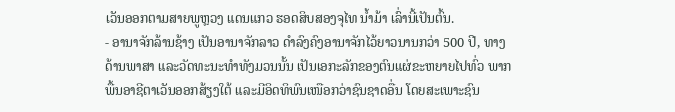ເວັນອອກຕາມສາຍພູຫຼວງ ແດນແກວ ຮອດສິບສອງຈຸໄທ ນໍ້າມ້າ ເລົ່ານີ້ເປັນຕົ້ນ.
- ອານາຈັກລ້ານຊ້າງ ເປັນອານາຈັກລາວ ດຳລົງຄົງອານາຈັກໄວ້ຍາວນານກວ່າ 500 ປີ, ທາງດ້ານພາສາ ແລະວັດທະນະທຳທັງມວນນັ້ນ ເປັນເອກະລັກຂອງຕົນແຜ່ຂະຫຍາຍໄປທົ່ວ ພາກພື້ນອາຊີຕາເວັນອອກສ້ຽງໃຕ້ ແລະມີອິດທິພົນເໜືອກວ່າຊົນຊາດອື່ນ ໂດຍສະເພາະຊົນ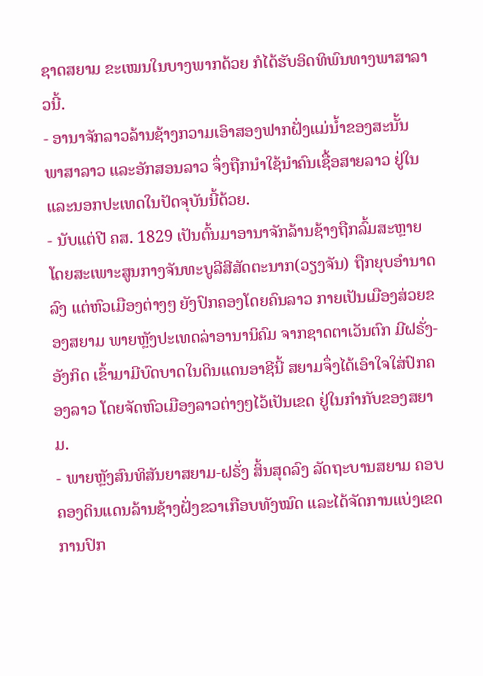ຊາດສຍາມ ຂະເໝນໃນບາງພາກດ້ວຍ ກໍໄດ້ຮັບອິດທິພົນທາງພາສາລາວນີ້.
- ອານາຈັກລາວລ້ານຊ້າງກວາມເອົາສອງຟາກຝັ່ງແມ່ນໍ້າຂອງສະນັ້ນ ພາສາລາວ ແລະອັກສອນລາວ ຈຶ່ງຖືກນຳໃຊ້ນຳຄົນເຊື້ອສາຍລາວ ຢູ່ໃນແລະນອກປະເທດໃນປັດຈຸບັນນີ້ດ້ວຍ.
- ນັບແຕ່ປີ ຄສ. 1829 ເປັນຕົ້ນມາອານາຈັກລ້ານຊ້າງຖືກລົ້ມສະຫຼາຍ ໂດຍສະເພາະສູນກາງຈັນທະບູລີສີສັດຕະນາກ(ວຽງຈັນ) ຖືກຍຸບອຳນາດລົງ ແຕ່ຫົວເມືອງຕ່າງໆ ຍັງປົກຄອງໂດຍຄົນລາວ ກາຍເປັນເມືອງສ່ວຍຂອງສຍາມ ພາຍຫຼັງປະເທດລ່າອານານິຄົມ ຈາກຊາດຕາເວັນຕົກ ມີຝຣັ່ງ-ອັງກິດ ເຂົ້າມາມີບົດບາດໃນດິນແດນອາຊີນີ້ ສຍາມຈຶ່ງໄດ້ເອົາໃຈໃສ່ປົກຄອງລາວ ໂດຍຈັດຫົວເມືອງລາວຕ່າງໆໄວ້ເປັນເຂດ ຢູ່ໃນກຳກັບຂອງສຍາມ.
- ພາຍຫຼັງສົນທິສັນຍາສຍາມ-ຝຣັ່ງ ສິ້ນສຸດລົງ ລັດຖະບານສຍາມ ຄອບຄອງດິນແດນລ້ານຊ້າງຝັ່ງຂວາເກືອບທັງໝົດ ແລະໄດ້ຈັດການແບ່ງເຂດການປົກ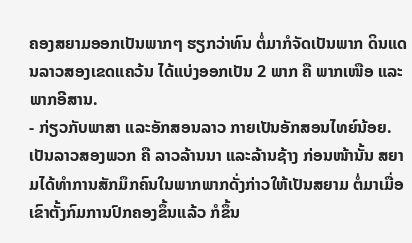ຄອງສຍາມອອກເປັນພາກໆ ຮຽກວ່າທົນ ຕໍ່ມາກໍຈັດເປັນພາກ ດິນແດນລາວສອງເຂດແຄວ້ນ ໄດ້ແບ່ງອອກເປັນ 2 ພາກ ຄື ພາກເໜືອ ແລະພາກອີສານ.
- ກ່ຽວກັບພາສາ ແລະອັກສອນລາວ ກາຍເປັນອັກສອນໄທຍ໌ນ້ອຍ.
ເປັນລາວສອງພວກ ຄື ລາວລ້ານນາ ແລະລ້ານຊ້າງ ກ່ອນໜ້ານັ້ນ ສຍາມໄດ້ທຳການສັກມຶກຄົນໃນພາກພາກດັ່ງກ່າວໃຫ້ເປັນສຍາມ ຕໍ່ມາເມື່ອເຂົາຕັ້ງກົມການປົກຄອງຂຶ້ນແລ້ວ ກໍຂຶ້ນ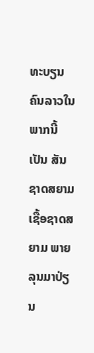ທະບຽນຄົນລາວໃນພາກນີ້ ເປັນ ສັນຊາດສຍາມ ເຊື້ອຊາດສຍາມ ພາຍລຸນມາປ່ຽນ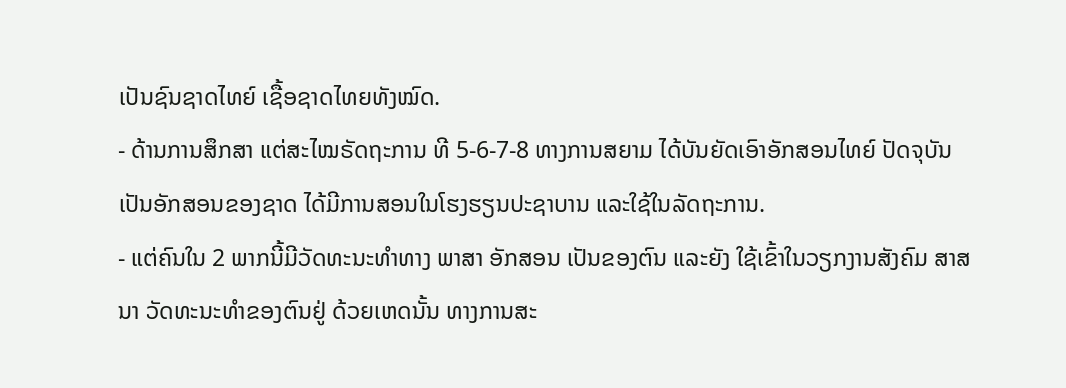ເປັນຊົນຊາດໄທຍ໌ ເຊື້ອຊາດໄທຍທັງໝົດ.
- ດ້ານການສຶກສາ ແຕ່ສະໄໝຣັດຖະການ ທີ 5-6-7-8 ທາງການສຍາມ ໄດ້ບັນຍັດເອົາອັກສອນໄທຍ໌ ປັດຈຸບັນເປັນອັກສອນຂອງຊາດ ໄດ້ມີການສອນໃນໂຮງຮຽນປະຊາບານ ແລະໃຊ້ໃນລັດຖະການ.
- ແຕ່ຄົນໃນ 2 ພາກນີ້ມີວັດທະນະທຳທາງ ພາສາ ອັກສອນ ເປັນຂອງຕົນ ແລະຍັງ ໃຊ້ເຂົ້າໃນວຽກງານສັງຄົມ ສາສນາ ວັດທະນະທຳຂອງຕົນຢູ່ ດ້ວຍເຫດນັ້ນ ທາງການສະ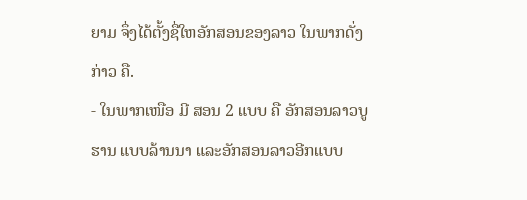ຍາມ ຈຶ່ງໄດ້ຕັ້ງຊື່ໃຫອັກສອນຂອງລາວ ໃນພາກດັ່ງກ່າວ ຄື.
- ໃນພາກເໜືອ ມີ ສອນ 2 ແບບ ຄື ອັກສອນລາວບູຮານ ແບບລ້ານນາ ແລະອັກສອນລາວອີກແບບ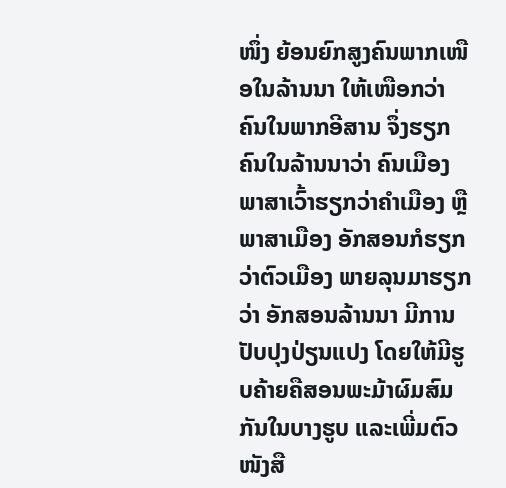ໜຶ່ງ ຍ້ອນຍົກສູງຄົນພາກເໜືອໃນລ້ານນາ ໃຫ້ເໜືອກວ່າຄົນໃນພາກອີສານ ຈຶ່ງຮຽກຄົນໃນລ້ານນາວ່າ ຄົນເມືອງ ພາສາເວົ້າຮຽກວ່າຄຳເມືອງ ຫຼືພາສາເມືອງ ອັກສອນກໍຮຽກວ່າຕົວເມືອງ ພາຍລຸນມາຮຽກວ່າ ອັກສອນລ້ານນາ ມີການປັບປຸງປ່ຽນແປງ ໂດຍໃຫ້ມີຮູບຄ້າຍຄືສອນພະມ້າຜົມສົມກັນໃນບາງຮູບ ແລະເພີ່ມຕົວໜັງສື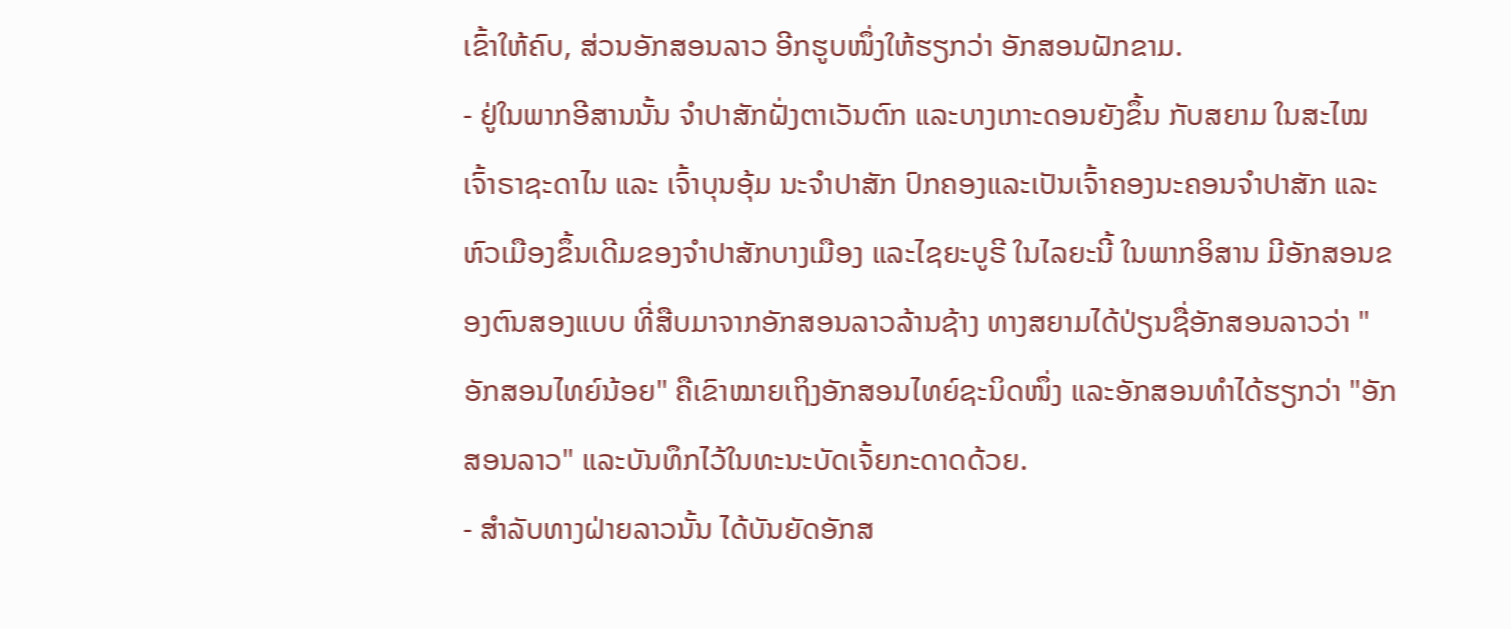ເຂົ້າໃຫ້ຄົບ, ສ່ວນອັກສອນລາວ ອີກຮູບໜຶ່ງໃຫ້ຮຽກວ່າ ອັກສອນຝັກຂາມ.
- ຢູ່ໃນພາກອີສານນັ້ນ ຈຳປາສັກຝັ່ງຕາເວັນຕົກ ແລະບາງເກາະດອນຍັງຂຶ້ນ ກັບສຍາມ ໃນສະໄໝເຈົ້າຣາຊະດາໄນ ແລະ ເຈົ້າບຸນອຸ້ມ ນະຈຳປາສັກ ປົກຄອງແລະເປັນເຈົ້າຄອງນະຄອນຈຳປາສັກ ແລະຫົວເມືອງຂຶ້ນເດີມຂອງຈຳປາສັກບາງເມືອງ ແລະໄຊຍະບູຣີ ໃນໄລຍະນີ້ ໃນພາກອິສານ ມີອັກສອນຂອງຕົນສອງແບບ ທີ່ສືບມາຈາກອັກສອນລາວລ້ານຊ້າງ ທາງສຍາມໄດ້ປ່ຽນຊື່ອັກສອນລາວວ່າ "ອັກສອນໄທຍ໌ນ້ອຍ" ຄືເຂົາໝາຍເຖິງອັກສອນໄທຍ໌ຊະນິດໜຶ່ງ ແລະອັກສອນທຳໄດ້ຮຽກວ່າ "ອັກສອນລາວ" ແລະບັນທຶກໄວ້ໃນທະນະບັດເຈັ້ຍກະດາດດ້ວຍ.
- ສຳລັບທາງຝ່າຍລາວນັ້ນ ໄດ້ບັນຍັດອັກສ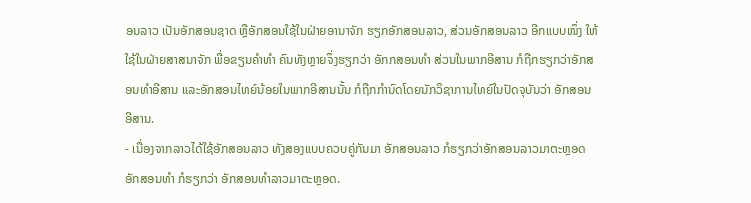ອນລາວ ເປັນອັກສອນຊາດ ຫຼືອັກສອນໃຊ້ໃນຝ່າຍອານາຈັກ ຮຽກອັກສອນລາວ, ສ່ວນອັກສອນລາວ ອີກແບບໜຶ່ງ ໃຫ້ໃຊ້ໃນຝ່າຍສາສນາຈັກ ພື່ອຂຽນຄຳທຳ ຄົນທັງຫຼາຍຈຶ່ງຮຽກວ່າ ອັກກສອນທຳ ສ່ວນໃນພາກອີສານ ກໍຖືກຮຽກວ່າອັກສອນທຳອີສານ ແລະອັກສອນໄທຍ໌ນ້ອຍໃນພາກອີສານນັ້ນ ກໍຖືກກຳນົດໂດຍນັກວິຊາການໄທຍ໌ໃນປັດຈຸບັນວ່າ ອັກສອນອີສານ.
- ເນື່ອງຈາກລາວໄດ້ໃຊ້ອັກສອນລາວ ທັງສອງແບບຄວບຄູ່ກັນມາ ອັກສອນລາວ ກໍຮຽກວ່າອັກສອນລາວມາຕະຫຼອດ ອັກສອນທຳ ກໍຮຽກວ່າ ອັກສອນທຳລາວມາຕະຫຼອດ.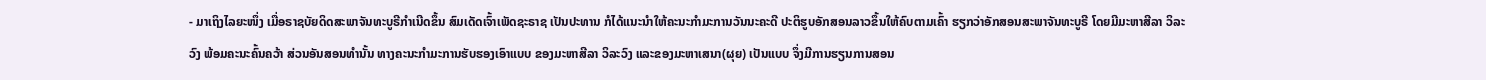- ມາເຖິງໄລຍະໜຶ່ງ ເມື່ອຣາຊບັຍດິດສະພາຈັນທະບູຣີກຳເນີດຂຶ້ນ ສົມເດັດເຈົ້າເພັດຊະຣາຊ ເປັນປະທານ ກໍໄດ້ແນະນຳໃຫ້ຄະນະກຳມະການວັນນະຄະດີ ປະຕິຮູບອັກສອນລາວຂຶ້ນໃຫ້ຄົບຕາມເຄົ້າ ຮຽກວ່າອັກສອນສະພາຈັນທະບູຣີ ໂດຍມີມະຫາສີລາ ວິລະວົງ ພ້ອມຄະນະຄົ້ນຄວ້າ ສ່ວນອັນສອນທຳນັ້ນ ທາງຄະນະກຳມະການຮັບຮອງເອົາແບບ ຂອງມະຫາສີລາ ວິລະວົງ ແລະຂອງມະຫາເສນາ(ຜຸຍ) ເປັນແບບ ຈຶ່ງມີການຮຽນການສອນ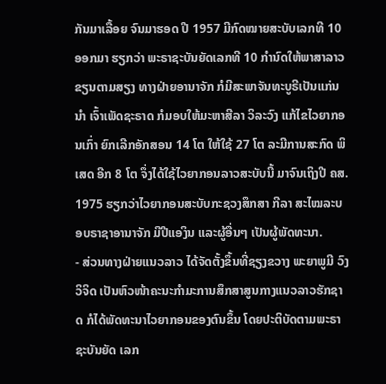ກັນມາເລື້ອຍ ຈົນມາຮອດ ປີ 1957 ມີກົດໝາຍສະບັບເລກທີ 10 ອອກມາ ຮຽກວ່າ ພະຣາຊະບັນຍັດເລກທີ 10 ກຳນົດໃຫ້ພາສາລາວຂຽນຕາມສຽງ ທາງຝ່າຍອານາຈັກ ກໍມີສະພາຈັນທະບູຣີເປັນແກ່ນນຳ ເຈົ້າເພັດຊະຣາດ ກໍມອບໃຫ້ມະຫາສີລາ ວິລະວົງ ແກ້ໄຂໄວຍາກອນເກົ່າ ຍົກເລີກອັກສອນ 14 ໂຕ ໃຫ້ໃຊ້ 27 ໂຕ ລະມີການສະກົດ ພິເສດ ອີກ 8 ໂຕ ຈຶ່ງໄດ້ໃຊ້ໄວຍາກອນລາວສະບັບນີ້ ມາຈົນເຖິງປີ ຄສ. 1975 ຮຽກວ່າໄວຍາກອນສະບັບກະຊວງສຶກສາ ກີລາ ສະໄໝລະບອບຣາຊາອານາຈັກ ມີປີແອງິນ ແລະຜູ້ອື່ນໆ ເປັນຜູ້ພັດທະນາ.
- ສ່ວນທາງຝ່າຍແນວລາວ ໄດ້ຈັດຕັ້ງຂຶ້ນທີ່ຊຽງຂວາງ ພະຍາພູມີ ວົງວິຈິດ ເປັນຫົວໜ້າຄະນະກຳມະການສຶກສາສູນກາງແນວລາວຮັກຊາດ ກໍໄດ້ພັດທະນາໄວຍາກອນຂອງຕົນຂຶ້ນ ໂດຍປະຕິບັດຕາມພະຣາຊະບັນຍັດ ເລກ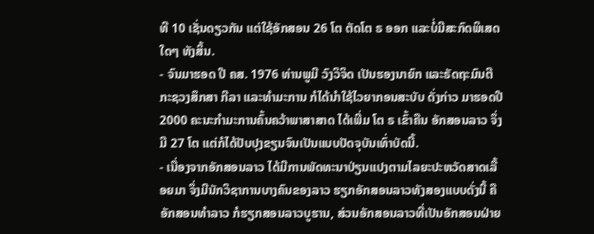ທີ 10 ເຊັ່ນດຽວກັນ ແຕ່ໃຊ້ອັກສອນ 26 ໂຕ ຕັດໂຕ ຣ ອອກ ແລະບໍ່ມີສະກົດພິເສດໃດໆ ທັງສິ້ນ.
- ຈົນມາຮອດ ປີ ຄສ. 1976 ທ່ານພູມີ ວົງວິຈິດ ເປັນຮອງນາຍົກ ແລະຣັດຖະມົນຕີກະຊວງສຶກສາ ກີລາ ແລະທຳມະການ ກໍໄດ້ນຳໃຊ້ໄວຍາກອນສະບັບ ດັ່ງກ່າວ ມາຮອດປີ 2000 ຄະນະກຳມະການຄົ້ນຄວ້າພາສາສາດ ໄດ້ເພີ່ມ ໂຕ ຣ ເຂົ້າຄືນ ອັກສອນລາວ ຈຶ່ງມີ 27 ໂຕ ແຕ່ກໍໄດ້ປັບປຸງຂຽນຈົນເປັນແບບປັດຈຸບັນເທົ່າບັດນີ້.
- ເນື່ອງຈາກອັກສອນລາວ ໄດ້ມີການພັດທະນາປ່ຽນແປງຕາມໄລຍະປະຫວັດສາດເລື້ອຍມາ ຈຶ່ງມີນັກວິຊາການບາງຄົນຂອງລາວ ຮຽກອັກສອນລາວທັງສອງແບບດັ່ງນີ້ ຄື ອັກສອນທຳລາວ ກໍຮຽກສອນລາວບູຮານ, ສ່ວນອັກສອນລາວທີ່ເປັນອັກສອນຝ່າຍ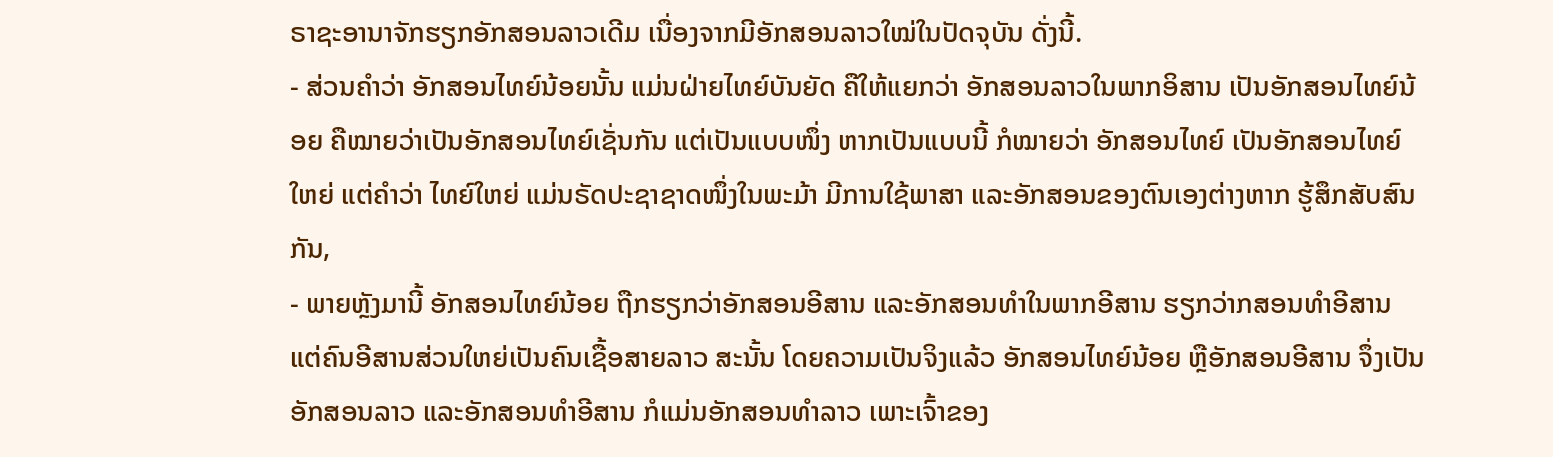ຣາຊະອານາຈັກຮຽກອັກສອນລາວເດີມ ເນື່ອງຈາກມີອັກສອນລາວໃໝ່ໃນປັດຈຸບັນ ດັ່ງນີ້.
- ສ່ວນຄຳວ່າ ອັກສອນໄທຍ໌ນ້ອຍນັ້ນ ແມ່ນຝ່າຍໄທຍ໌ບັນຍັດ ຄືໃຫ້ແຍກວ່າ ອັກສອນລາວໃນພາກອິສານ ເປັນອັກສອນໄທຍ໌ນ້ອຍ ຄືໝາຍວ່າເປັນອັກສອນໄທຍ໌ເຊັ່ນກັນ ແຕ່ເປັນແບບໜຶ່ງ ຫາກເປັນແບບນີ້ ກໍໝາຍວ່າ ອັກສອນໄທຍ໌ ເປັນອັກສອນໄທຍ໌ໃຫຍ່ ແຕ່ຄຳວ່າ ໄທຍ໌ໃຫຍ່ ແມ່ນຣັດປະຊາຊາດໜຶ່ງໃນພະມ້າ ມີການໃຊ້ພາສາ ແລະອັກສອນຂອງຕົນເອງຕ່າງຫາກ ຮູ້ສຶກສັບສົນກັນ,
- ພາຍຫຼັງມານີ້ ອັກສອນໄທຍ໌ນ້ອຍ ຖືກຮຽກວ່າອັກສອນອີສານ ແລະອັກສອນທຳໃນພາກອີສານ ຮຽກວ່າກສອນທຳອີສານ ແຕ່ຄົນອີສານສ່ວນໃຫຍ່ເປັນຄົນເຊື້ອສາຍລາວ ສະນັ້ນ ໂດຍຄວາມເປັນຈິງແລ້ວ ອັກສອນໄທຍ໌ນ້ອຍ ຫຼືອັກສອນອີສານ ຈຶ່ງເປັນອັກສອນລາວ ແລະອັກສອນທຳອີສານ ກໍແມ່ນອັກສອນທຳລາວ ເພາະເຈົ້າຂອງ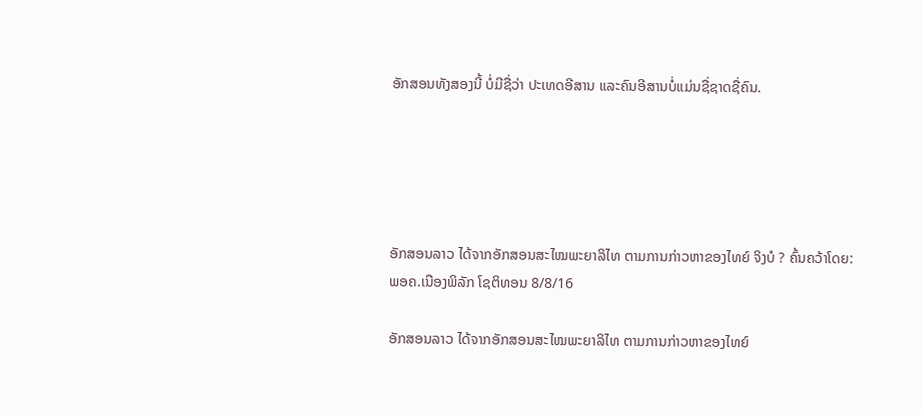ອັກສອນທັງສອງນີ້ ບໍ່ມີຊື່ວ່າ ປະເທດອີສານ ແລະຄົນອີສານບໍ່ແມ່ນຊື່ຊາດຊື່ຄົນ.





ອັກສອນລາວ ໄດ້ຈາກອັກສອນສະໄໝພະຍາລິໄທ ຕາມການກ່າວຫາຂອງໄທຍ໌ ຈິງບໍ ? ຄົ້ນຄວ້າໂດຍ: ພອຄ.ເນືອງພິລັກ ໂຊຕິທອນ 8/8/16

ອັກສອນລາວ ໄດ້ຈາກອັກສອນສະໄໝພະຍາລິໄທ ຕາມການກ່າວຫາຂອງໄທຍ໌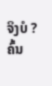ຈິງບໍ ?
ຄົ້ນ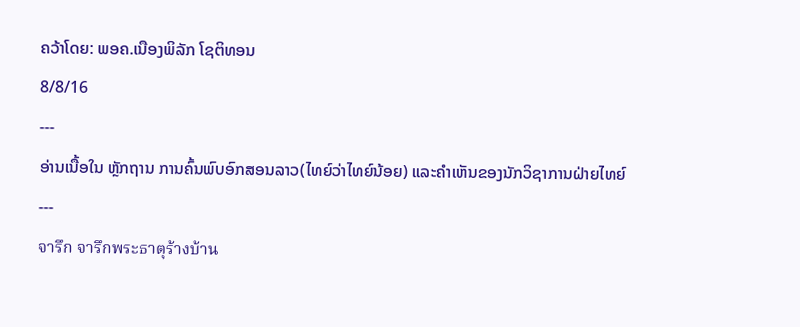ຄວ້າໂດຍ: ພອຄ.ເນືອງພິລັກ ໂຊຕິທອນ
8/8/16
---
ອ່ານເນື້ອໃນ ຫຼັກຖານ ການຄົ້ນພົບອົກສອນລາວ(ໄທຍ໌ວ່າໄທຍ໌ນ້ອຍ) ແລະຄຳເຫັນຂອງນັກວິຊາການຝ່າຍໄທຍ໌
---
จารึก จารึกพระธาตุร้างบ้าน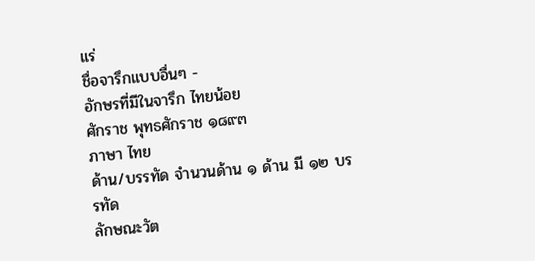แร่
ชื่อจารึกแบบอื่นๆ -
อักษรที่มีในจารึก ไทยน้อย
ศักราช พุทธศักราช ๑๘๙๓
ภาษา ไทย
ด้าน/บรรทัด จำนวนด้าน ๑ ด้าน มี ๑๒ บรรทัด
ลักษณะวัต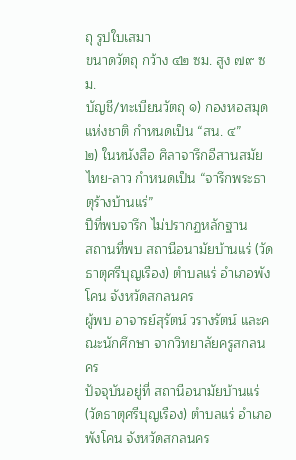ถุ รูปใบเสมา
ขนาดวัตถุ กว้าง ๔๒ ซม. สูง ๗๙ ซม.
บัญชี/ทะเบียนวัตถุ ๑) กองหอสมุดแห่งชาติ กำหนดเป็น “สน. ๔”
๒) ในหนังสือ ศิลาจารึกอีสานสมัยไทย-ลาว กำหนดเป็น “จารึกพระธาตุร้างบ้านแร่”
ปีที่พบจารึก ไม่ปรากฏหลักฐาน
สถานที่พบ สถานีอนามัยบ้านแร่ (วัดธาตุศรีบุญเรือง) ตำบลแร่ อำเภอพังโคน จังหวัดสกลนคร
ผู้พบ อาจารย์สุรัตน์ วรางรัตน์ และคณะนักศึกษา จากวิทยาลัยครูสกลนคร
ปัจจุบันอยู่ที่ สถานีอนามัยบ้านแร่ (วัดธาตุศรีบุญเรือง) ตำบลแร่ อำเภอพังโคน จังหวัดสกลนคร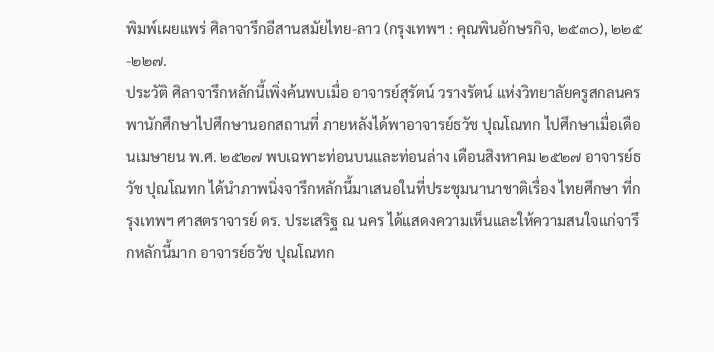พิมพ์เผยแพร่ ศิลาจารึกอีสานสมัยไทย-ลาว (กรุงเทพฯ : คุณพินอักษรกิจ, ๒๕๓๐), ๒๒๕-๒๒๗.
ประวัติ ศิลาจารึกหลักนี้เพิ่งค้นพบเมื่อ อาจารย์สุรัตน์ วรางรัตน์ แห่งวิทยาลัยครูสกลนคร พานักศึกษาไปศึกษานอกสถานที่ ภายหลังได้พาอาจารย์ธวัช ปุณโณทก ไปศึกษาเมื่อเดือนเมษายน พ.ศ. ๒๕๒๗ พบเฉพาะท่อนบนและท่อนล่าง เดือนสิงหาคม ๒๕๒๗ อาจารย์ธวัช ปุณโณทก ได้นำภาพนิ่งจารึกหลักนี้มาเสนอในที่ประชุมนานาชาติเรื่อง ไทยศึกษา ที่กรุงเทพฯ ศาสตราจารย์ ดร. ประเสริฐ ณ นคร ได้แสดงความเห็นและให้ความสนใจแก่จารึกหลักนี้มาก อาจารย์ธวัช ปุณโณทก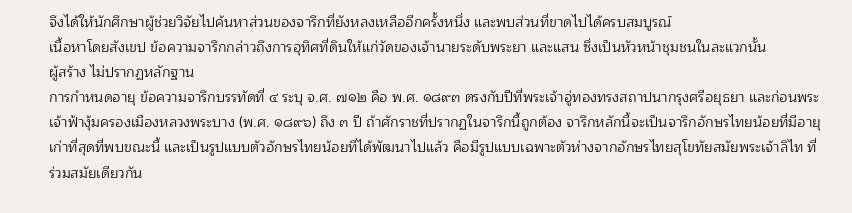จึงได้ให้นักศึกษาผู้ช่วยวิจัยไปค้นหาส่วนของจารึกที่ยังหลงเหลืออีกครั้งหนึ่ง และพบส่วนที่ขาดไปได้ครบสมบูรณ์
เนื้อหาโดยสังเขป ข้อความจารึกกล่าวถึงการอุทิศที่ดินให้แก่วัดของเจ้านายระดับพระยา และแสน ซึ่งเป็นหัวหน้าชุมชนในละแวกนั้น
ผู้สร้าง ไม่ปรากฏหลักฐาน
การกำหนดอายุ ข้อความจารึกบรรทัดที่ ๔ ระบุ จ.ศ. ๗๑๒ คือ พ.ศ. ๑๘๙๓ ตรงกับปีที่พระเจ้าอู่ทองทรงสถาปนากรุงศรีอยุธยา และก่อนพระเจ้าฟ้างุ้มครองเมืองหลวงพระบาง (พ.ศ. ๑๘๙๖) ถึง ๓ ปี ถ้าศักราชที่ปรากฏในจารึกนี้ถูกต้อง จารึกหลักนี้จะเป็นจารึกอักษรไทยน้อยที่มีอายุเก่าที่สุดที่พบขณะนี้ และเป็นรูปแบบตัวอักษรไทยน้อยที่ได้พัฒนาไปแล้ว คือมีรูปแบบเฉพาะตัวห่างจากอักษรไทยสุโขทัยสมัยพระเจ้าลิไท ที่ร่วมสมัยเดียวกัน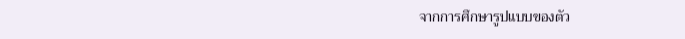จากการศึกษารูปแบบของตัว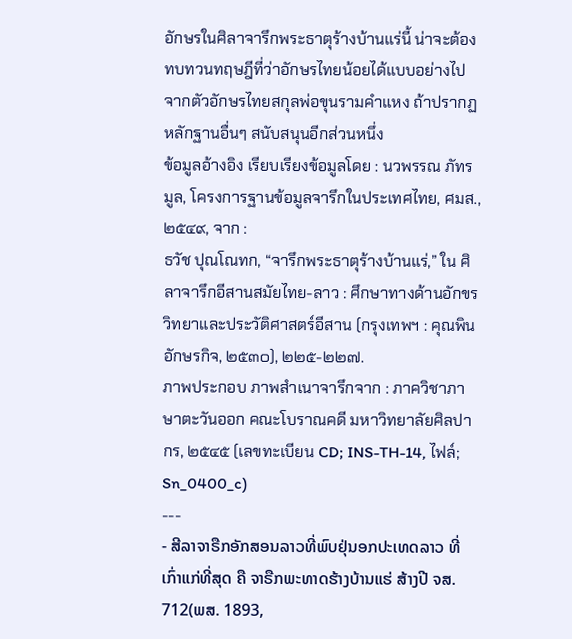อักษรในศิลาจารึกพระธาตุร้างบ้านแร่นี้ น่าจะต้องทบทวนทฤษฎีที่ว่าอักษรไทยน้อยได้แบบอย่างไปจากตัวอักษรไทยสกุลพ่อขุนรามคำแหง ถ้าปรากฏหลักฐานอื่นๆ สนับสนุนอีกส่วนหนึ่ง
ข้อมูลอ้างอิง เรียบเรียงข้อมูลโดย : นวพรรณ ภัทรมูล, โครงการฐานข้อมูลจารึกในประเทศไทย, ศมส., ๒๕๔๙, จาก :
ธวัช ปุณโณทก, “จารึกพระธาตุร้างบ้านแร่,” ใน ศิลาจารึกอีสานสมัยไทย-ลาว : ศึกษาทางด้านอักขรวิทยาและประวัติศาสตร์อีสาน (กรุงเทพฯ : คุณพินอักษรกิจ, ๒๕๓๐), ๒๒๕-๒๒๗.
ภาพประกอบ ภาพสำเนาจารึกจาก : ภาควิชาภาษาตะวันออก คณะโบราณคดี มหาวิทยาลัยศิลปากร, ๒๕๔๕ (เลขทะเบียน CD; INS-TH-14, ไฟล์; Sn_0400_c)
---
- ສີລາຈາຣືກອັກສອນລາວທີ່ພົບຢຸ່ນອກປະເທດລາວ ທີ່ເກົ່າແກ່ທີ່ສຸດ ຄື ຈາຣືກພະທາດຮ້າງບ້ານແຮ່ ສ້າງປີ ຈສ. 712(ພສ. 1893,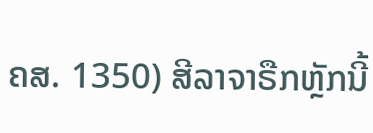ຄສ. 1350) ສີລາຈາຣືກຫຼັກນີ້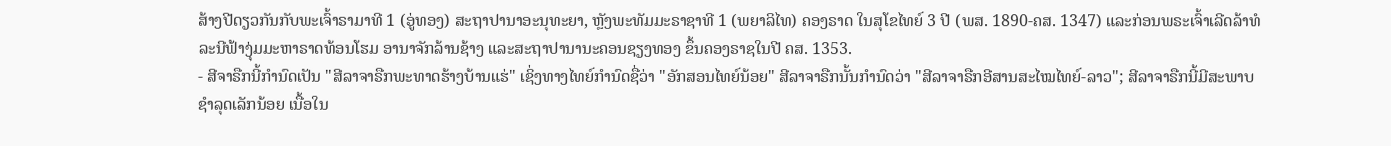ສ້າງປີດຽວກັນກັບພະເຈົ້າຣາມາທີ 1 (ອູ່ທອງ) ສະຖາປານາອະນຸທະຍາ, ຫຼັງພະທັມມະຣາຊາທີ 1 (ພຍາລິໄທ) ຄອງຣາດ ໃນສຸໂຂໄທຍ໌ 3 ປີ (ພສ. 1890-ຄສ. 1347) ແລະກ່ອນພຣະເຈົ້າເລີດລ້າທໍລະນີຟ້າງຸ່ມມະຫາຣາດທ້ອນໂຮມ ອານາຈັກລ້ານຊ້າງ ແລະສະຖາປານານະຄອນຊຽງທອງ ຂຶ້ນຄອງຣາຊໃນປີ ຄສ. 1353.
- ສີຈາຣືກນີ້ກຳນົດເປັນ "ສີລາຈາຣືກພະທາດຮ້າງບ້ານແຮ່" ເຊິ່ງທາງໄທຍ໌ກຳນົດຊື່ວ່າ "ອັກສອນໄທຍ໌ນ້ອຍ" ສີລາຈາຣືກນັ້ນກຳນົດວ່າ "ສີລາຈາຣືກອີສານສະໄໝໄທຍ໌-ລາວ"; ສີລາຈາຣືກນີ້ມີສະພາບຊຳລຸດເລັກນ້ອຍ ເນື້ອໃນ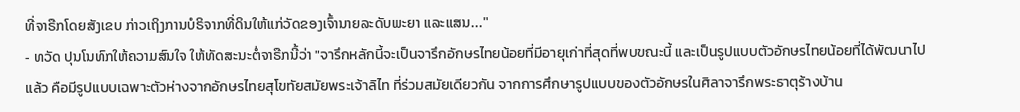ທີ່ຈາຣືກໂດຍສັງເຂບ ກ່າວເຖິງການບໍຣິຈາກທີ່ດິນໃຫ້ແກ່ວັດຂອງເຈົ້ານາຍລະດັບພະຍາ ແລະແສນ..."
- ທວັດ ປຸນໂນທົກໃຫ້ຄວາມສົນໃຈ ໃຫ້ທັດສະນະຕໍ່ຈາຣືກນີ້ວ່າ "จารึกหลักนี้จะเป็นจารึกอักษรไทยน้อยที่มีอายุเก่าที่สุดที่พบขณะนี้ และเป็นรูปแบบตัวอักษรไทยน้อยที่ได้พัฒนาไปแล้ว คือมีรูปแบบเฉพาะตัวห่างจากอักษรไทยสุโขทัยสมัยพระเจ้าลิไท ที่ร่วมสมัยเดียวกัน จากการศึกษารูปแบบของตัวอักษรในศิลาจารึกพระธาตุร้างบ้าน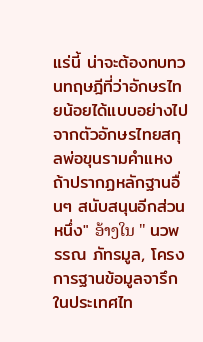แร่นี้ น่าจะต้องทบทวนทฤษฎีที่ว่าอักษรไทยน้อยได้แบบอย่างไปจากตัวอักษรไทยสกุลพ่อขุนรามคำแหง ถ้าปรากฏหลักฐานอื่นๆ สนับสนุนอีกส่วนหนึ่ง" ອ້າງໃນ " นวพรรณ ภัทรมูล, โครงการฐานข้อมูลจารึกในประเทศไท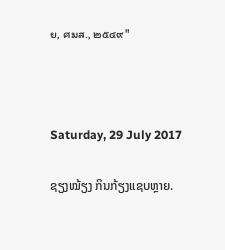ย, ศมส., ๒๕๔๙"



Saturday, 29 July 2017

ຊຽງໝ້ຽງ ກິນກ້ຽງແຊບຫຼາຍ.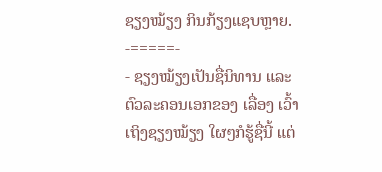ຊຽງໝ້ຽງ ກິນກ້ຽງແຊບຫຼາຍ.
-=====-
- ຊຽງໝ້ຽງເປັນຊື່ນິທານ ແລະຕົວລະຄອນເອກຂອງ ເລື່ອງ ເວົ້າເຖິງຊຽງໝ້ຽງ ໃຜໆກໍຮູ້ຊື່ນີ້ ແຕ່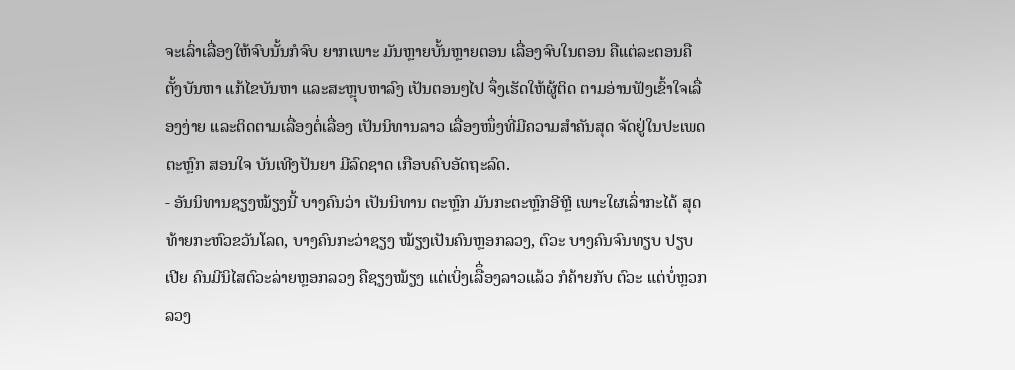ຈະເລົ່າເລື່ອງໃຫ້ຈົບນັ້ນກໍຈົບ ຍາກເພາະ ມັນຫຼາຍບັ້ນຫຼາຍຕອນ ເລື່ອງຈົບໃນຕອນ ຄືແຕ່ລະຕອນຄືຕັ້ງບັນຫາ ແກ້ໄຂບັນຫາ ແລະສະຫຼຸບຫາລົງ ເປັນຕອນໆໄປ ຈຶ່ງເຮັດໃຫ້ຜູ້ຕິດ ຕາມອ່ານຟັງເຂົ້າໃຈເລື່ອງງ່າຍ ແລະຕິດຕາມເລື່ອງຕໍ່ເລື່ອງ ເປັນນິທານລາວ ເລື່ອງໜຶ່ງທີ່ມີຄວາມສຳຄັນສຸດ ຈັດຢູ່ໃນປະເພດ ຕະຫຼົກ ສອນໃຈ ບັນເທີງປັນຍາ ມີລົດຊາດ ເກືອບຄົບອັດຖະລົດ.
- ອັນນິທານຊຽງໝ້ຽງນີ້ ບາງຄົນວ່າ ເປັນນິທານ ຕະຫຼົກ ມັນກະຕະຫຼົກອີຫຼີ ເພາະໃຜເລົ່າກະໄດ້ ສຸດທ້າຍກະຫົວຂວັນໂລດ, ບາງຄົນກະວ່າຊຽງ ໝ້ຽງເປັນຄົນຫຼອກລວງ, ຕົວະ ບາງຄົນຈົນທຽບ ປຽບເປີຍ ຄົນມີນິໄສຕົວະລ່າຍຫຼອກລວງ ຄືຊຽງໝ້ຽງ ແຕ່ເບິ່ງເລືຶ່ອງລາວແລ້ວ ກໍຄ້າຍກັບ ຕົວະ ແຕ່ບໍ່ຫຼວກລວງ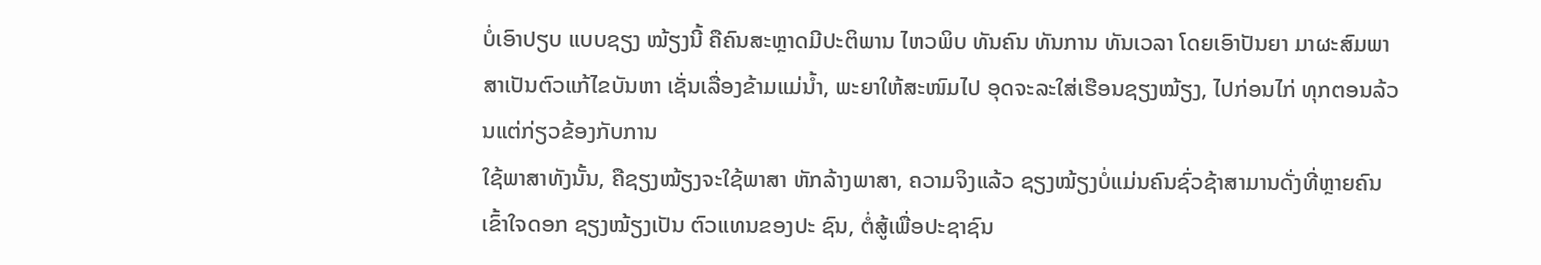ບໍ່ເອົາປຽບ ແບບຊຽງ ໝ້ຽງນີ້ ຄືຄົນສະຫຼາດມີປະຕິພານ ໄຫວພິບ ທັນຄົນ ທັນການ ທັນເວລາ ໂດຍເອົາປັນຍາ ມາຜະສົມພາສາເປັນຕົວແກ້ໄຂບັນຫາ ເຊັ່ນເລື່ອງຂ້າມແມ່ນ້ຳ, ພະຍາໃຫ້ສະໜົມໄປ ອຸດຈະລະໃສ່ເຮືອນຊຽງໝ້ຽງ, ໄປກ່ອນໄກ່ ທຸກຕອນລ້ວນແຕ່ກ່ຽວຂ້ອງກັບການ
ໃຊ້ພາສາທັງນັ້ນ, ຄືຊຽງໝ້ຽງຈະໃຊ້ພາສາ ຫັກລ້າງພາສາ, ຄວາມຈິງແລ້ວ ຊຽງໝ້ຽງບໍ່ແມ່ນຄົນຊົ່ວຊ້າສາມານດັ່ງທີ່ຫຼາຍຄົນເຂົ້າໃຈດອກ ຊຽງໝ້ຽງເປັນ ຕົວແທນຂອງປະ ຊົນ, ຕໍ່ສູ້ເພື່ອປະຊາຊົນ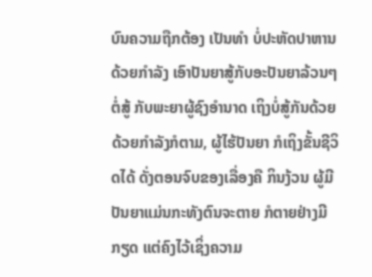ບົນຄວາມຖືກຕ້ອງ ເປັນທຳ ບໍ່ປະຫັດປາຫານດ້ວຍກຳລັງ ເອົາປັນຍາສູ້ກັບອະປັນຍາລ້ວນໆ ຕໍ່ສູ້ ກັບພະຍາຜູ້ຊົງອຳນາດ ເຖິງບໍ່ສູ້ກັນດ້ວຍດ້ວຍກຳລັງກໍຕາມ, ຜູ້ໄຮ້ປັນຍາ ກໍເຖິງຂັ້ນຊີວິດໄດ້ ດັ່ງຕອນຈົບຂອງເລື່ອງຄື ກິນງ້ວນ ຜູ້ມີປັນຍາແມ່ນກະທັງຕົນຈະຕາຍ ກໍຕາຍຢ່າງມີກຽດ ແຕ່ຄົງໄວ້ເຊິ່ງຄວາມ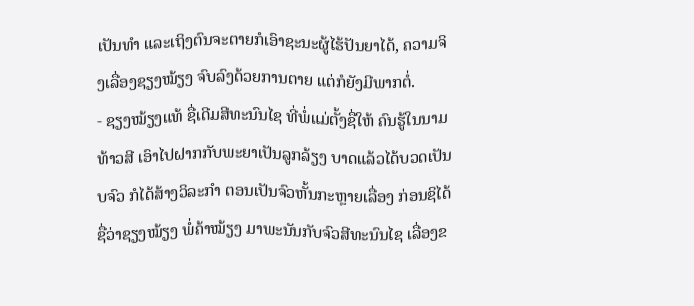ເປັນທຳ ແລະເຖິງຕົນຈະຕາຍກໍເອົາຊະນະຜູ້ໄຮ້ປັນຍາໄດ້, ຄວາມຈິງເລື່ອງຊຽງໝ້ຽງ ຈົບລົງດ້ວຍການຕາຍ ແຕ່ກໍຍັງມີພາກຕໍ່.
- ຊຽງໝ້ຽງແທ້ ຊື່ເດີມສີທະນົນໄຊ ທີ່ພໍ່ແມ່ຕັ້ງຊື່ໃຫ້ ຄົນຮູ້ໃນນາມທ້າວສີ ເອົາໄປຝາກກັບພະຍາເປັນລູກລ້ຽງ ບາດແລ້ວໄດ້ບວດເປັນບຈົວ ກໍໄດ້ສ້າງວິລະກຳ ຕອນເປັນຈົວຫັ້ນກະຫຼາຍເລື່ອງ ກ່ອນຊິໄດ້ຊື່ວ່າຊຽງໝ້ຽງ ພໍ່ຄ້າໝ້ຽງ ມາພະນັນກັບຈົວສີທະນົນໄຊ ເລື່ອງຂ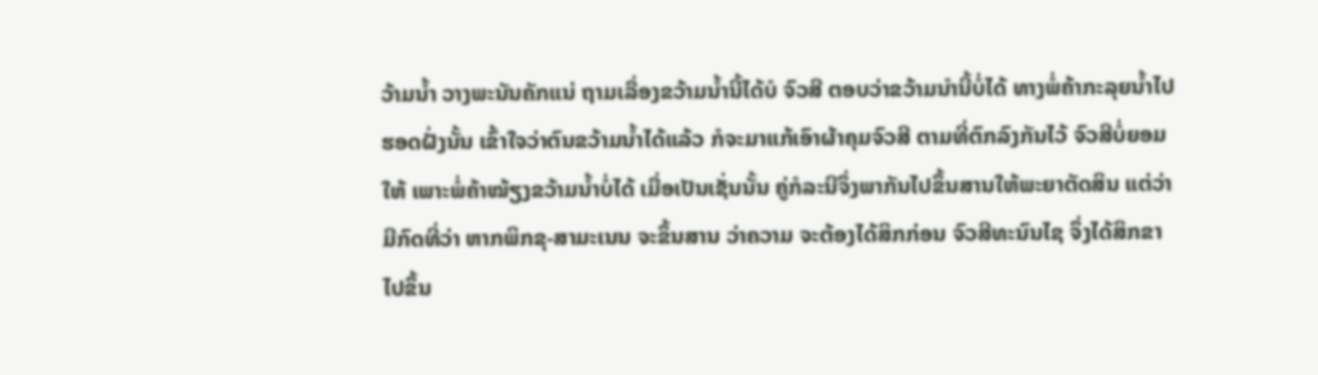ວ້າມນ້ຳ ວາງພະນັນຄັກແນ່ ຖາມເລື່ອງຂວ້າມນ້ຳນີ້ໄດ້ບໍ ຈົວສີ ຕອບວ່າຂວ້າມນຳນີ້ບໍ່ໄດ້ ທາງພໍ່ຄ້າກະລຸຍນ້ຳໄປຮອດຝັ່ງນັ້ນ ເຂົ້າໃຈວ່າຕົນຂວ້າມນ້ຳໄດ້ແລ້ວ ກໍຈະມາແກ້ເອົາຜ້າຄຸມຈົວສີ ຕາມທີ່ຕົກລົງກັນໄວ້ ຈົວສີບໍ່ຍອມໃຫ້ ເພາະພໍ່ຄ້າໝ້ຽງຂວ້າມນໍ້າບໍ່ໄດ້ ເມື່ອເປັນເຊັ່ນນັ້ນ ຄູ່ກໍລະນີຈຶ່ງພາກັນໄປຂຶ້ນສານໃຫ້ພະຍາຕັດສິນ ແຕ່ວ່າມີກົດທີ່ວ່າ ຫາກພິກຂຸ-ສາມະເນນ ຈະຂຶ້ນສານ ວ່າຄວາມ ຈະຕ້ອງໄດ້ສິກກ່ອນ ຈົວສີທະນົນໄຊ ຈຶ່ງໄດ້ສິກຂາໄປຂຶ້ນ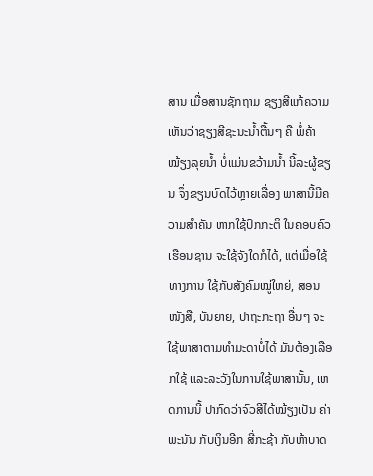ສານ ເມື່ອສານຊັກຖາມ ຊຽງສີແກ້ຄວາມ ເຫັນວ່າຊຽງສີຊະນະນ້ຳຕື້ນໆ ຄື ພໍ່ຄ້າໝ້ຽງລຸຍນ້ຳ ບໍ່ແມ່ນຂວ້າມນ້ຳ ນີ້ລະຜູ້ຂຽນ ຈຶ່ງຂຽນບົດໄວ້ຫຼາຍເລື່ອງ ພາສານີ້ມີຄວາມສຳຄັນ ຫາກໃຊ້ປົກກະຕິ ໃນຄອບຄົວເຮືອນຊານ ຈະໃຊ້ຈັງໃດກໍໄດ້, ແຕ່ເມື່ອໃຊ້ທາງການ ໃຊ້ກັບສັງຄົມໝູ່ໃຫຍ່, ສອນໜັງສື, ບັນຍາຍ, ປາຖະກະຖາ ອື່ນໆ ຈະໃຊ້ພາສາຕາມທຳມະດາບໍ່ໄດ້ ມັນຕ້ອງເລືອກໃຊ້ ແລະລະວັງໃນການໃຊ້ພາສານັ້ນ, ເຫດການນີ້ ປາກົດວ່າຈົວສີໄດ້ໝ້ຽງເປັນ ຄ່າພະນັນ ກັບເງິນອີກ ສີ່ກະຊ້າ ກັບຫ້າບາດ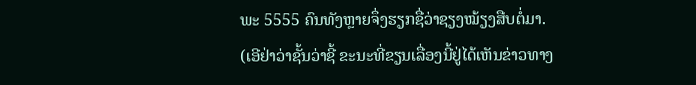ພະ 5555 ຄົນທັງຫຼາຍຈຶ່ງຮຽກຊື່ວ່າຊຽງໝ້ຽງສືບຕໍ່ມາ. (ເອີຢ່າວ່າຊັ້ນວ່າຊີ້ ຂະນະທີ່ຂຽນເລື່ອງນີ້ຢູ່ໄດ້ເຫັນຂ່າວທາງ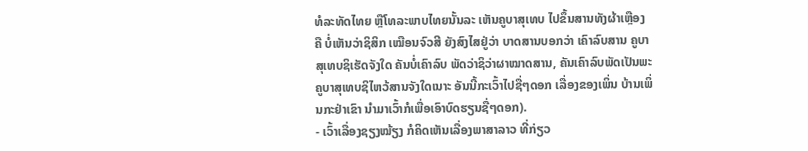ທໍລະທັດໄທຍ ຫຼືໂທລະພາບໄທຍນັ້ນລະ ເຫັນຄູບາສຸເທບ ໄປຂຶ້ນສານທັງຜ້າເຫຼືອງ ຄື ບໍ່ເຫັນວ່າຊິສິກ ເໝືອນຈົວສີ ຍັງສົງໄສຢູ່ວ່າ ບາດສານບອກວ່າ ເຄົາລົບສານ ຄູບາສຸເທບຊິເຮັດຈັງໃດ ຄັນບໍ່ເຄົາລົບ ພັດວ່າຊິວ່າຜາໝາດສານ, ຄັນເຄົາລົບພັດເປັນພະ ຄູບາສຸເທບຊິໄຫວ້ສານຈັງໃດເນາະ ອັນນີ້ກະເວົ້າໄປຊື່ໆດອກ ເລື່ອງຂອງເພິ່ນ ບ້ານເພິ່ນກະຢ່າເຂົາ ນຳມາເວົ້າກໍເພື່ອເອົາບົດຮຽນຊື່ໆດອກ).
- ເວົ້າເລື່ອງຊຽງໝ້ຽງ ກໍຄິດເຫັນເລື່ອງພາສາລາວ ທີ່ກ່ຽວ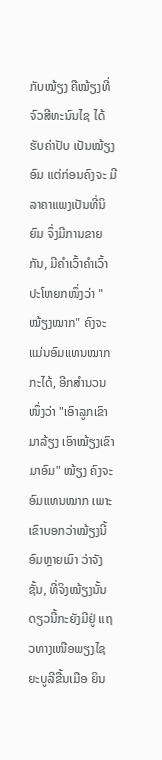ກັບໝ້ຽງ ຄືໝ້ຽງທີ່ຈົວສີທະນົນໄຊ ໄດ້ຮັບຄ່າປັບ ເປັນໝ້ຽງອົມ ແຕ່ກ່ອນຄົງຈະ ມີລາຄາແພງເປັນທີ່ນິຍົມ ຈຶ່ງມີການຂາຍກັນ, ມີຄຳເວົ້າຄຳເວົ້າປະໂຫຍກໜຶ່ງວ່າ "ໝ້ຽງໝາກ" ຄົງຈະແມ່ນອົມແທນໝາກກະໄດ້, ອີກສຳນວນ ໜຶ່ງວ່າ "ເອົາລູກເຂົາມາລ້ຽງ ເອົາໝ້ຽງເຂົາມາອົມ" ໝ້ຽງ ຄົງຈະອົມແທນໝາກ ເພາະເຂົາບອກວ່າໝ້ຽງນີ້ອົມຫຼາຍເມົາ ວ່າຈັງຊັ້ນ, ທີ່ຈິງໝ້ຽງນັ້ນ ດຽວນີ້ກະຍັງມີຢູ່ ແຖວທາງເໜືອພຽງໄຊຍະບູລີຂື້ນເມືອ ຍິນ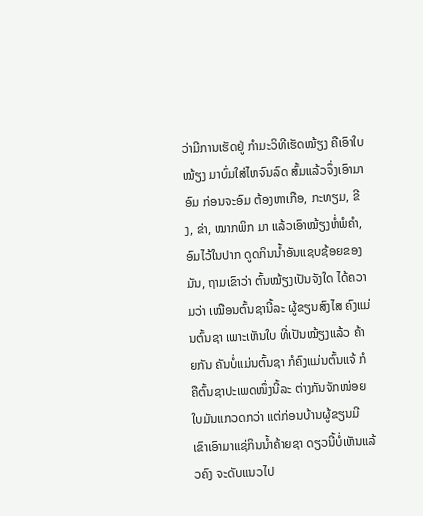ວ່າມີການເຮັດຢູ່ ກຳມະວິທີເຮັດໝ້ຽງ ຄືເອົາໃບໝ້ຽງ ມາບົ່ມໃສ່ໄຫຈົນລົດ ສົ້ມແລ້ວຈຶ່ງເອົາມາອົມ ກ່ອນຈະອົມ ຕ້ອງຫາເກືອ, ກະທຽມ, ຂີງ, ຂ່າ, ໝາກພິກ ມາ ແລ້ວເອົາໝ້ຽງຫໍ່ພໍຄຳ, ອົມໄວ້ໃນປາກ ດູດກິນນ້ຳອັນແຊບຊ້ອຍຂອງມັນ, ຖາມເຂົາວ່າ ຕົ້ນໝ້ຽງເປັນຈັງໃດ ໄດ້ຄວາມວ່າ ເໝືອນຕົ້ນຊານີ້ລະ ຜູ້ຂຽນສົງໄສ ຄົງແມ່ນຕົ້ນຊາ ເພາະເຫັນໃບ ທີ່ເປັນໝ້ຽງແລ້ວ ຄ້າຍກັນ ຄັນບໍ່ແມ່ນຕົ້ນຊາ ກໍຄົງແມ່ນຕົ້ນແຈ້ ກໍຄືຕົ້ນຊາປະເພດໜຶ່ງນີ້ລະ ຕ່າງກັນຈັກໜ່ອຍ ໃບມັນແກວດກວ່າ ແຕ່ກ່ອນບ້ານຜູ້ຂຽນມີ ເຂົາເອົາມາແຊ່ກິນນໍ້າຄ້າຍຊາ ດຽວນີ້ບໍ່ເຫັນແລ້ວຄົງ ຈະດັບແນວໄປ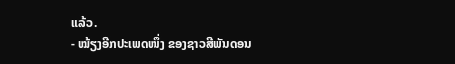ແລ້ວ.
- ໝ້ຽງອີກປະເພດໜຶ່ງ ຂອງຊາວສີພັນດອນ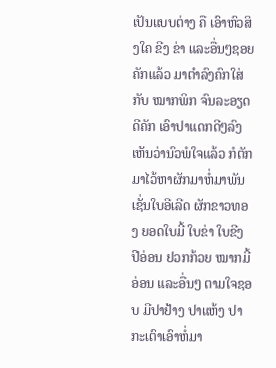ເປັນແບບຕ່າງ ຄື ເອົາຫົວສິງໃຄ ຂີງ ຂ່າ ແລະອື່ນໆຊອຍຄັກແລ້ວ ມາຕຳລົງຄົກໃສ່ກັບ ໝາກພິກ ຈົນລະອຽດດີຄັກ ເອົາປາແດກດີໆລົງ ເຫັນວ່ານົວພໍໃຈແລ້ວ ກໍຕັກມາໄວ້ຫາຜັກມາຫໍ່ມາພັນ ເຊັ່ນໃບອີເລີດ ຜັກຂາວທອງ ຍອດໃບມີ້ ໃບຂ່າ ໃບຂີງ ປີອ່ອນ ຢວກກ້ວຍ ໝາກມີ້ອ່ອນ ແລະອື່ນໆ ຕາມໃຈຊອບ ມີປາຢ້າງ ປາແຫ້ງ ປາກະເຕົາເອົາຫໍ່ມາ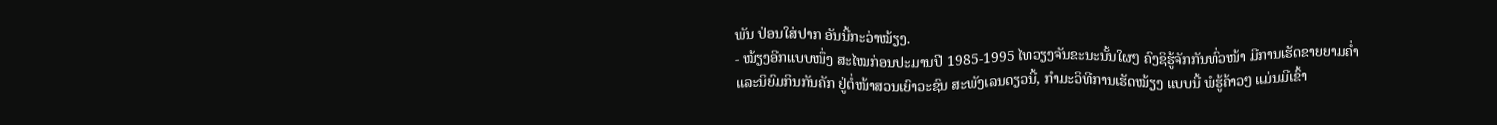ພັນ ປ່ອນໃສ່ປາກ ອັນນີ້ກະວ່າໝ້ຽງ.
- ໝ້ຽງອີກແບບໜຶ່ງ ສະໄໝກ່ອນປະມານປີ 1985-1995 ໄທວຽງຈັນຂະນະນັ້ນໃຜໆ ຄົງຊິຮູ້ຈັກກັນທົ່ວໜ້າ ມີການເຮັດຂາຍຍາມຄໍ່າ ແລະນິຍົມກິນກັນຄັກ ຢູ່ຕໍ່ໜ້າສວນເຍົາວະຊົນ ສະພັງເລນດຽວນີ້, ກຳມະວິທີການເຮັດໝ້ຽງ ແບບນີ້ ພໍຮູ້ຄ້າວໆ ແມ່ນມີເຂົ້າ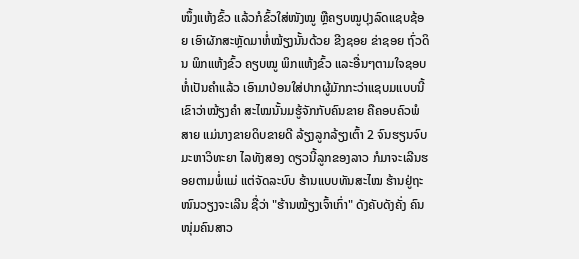ໜຶ້ງແຫ້ງຂົ້ວ ແລ້ວກໍຂົ້ວໃສ່ໜັງໝູ ຫຼືຄຽບໝູປຸງລົດແຊບຊ້ອຍ ເອົາຜັກສະຫຼັດມາຫໍ່ໝ້ຽງນັ້ນດ້ວຍ ຂີງຊອຍ ຂ່າຊອຍ ຖົ່ວດິນ ພິກແຫ້ງຂົ້ວ ຄຽບໝູ ພິກແຫ້ງຂົ້ວ ແລະອື່ນໆຕາມໃຈຊອບ ຫໍ່ເປັນຄຳແລ້ວ ເອົາມາປ່ອນໃສ່ປາກຜູ້ມັກກະວ່າແຊບມແບບນີ້ເຂົາວ່າໝ້ຽງຄຳ ສະໄໝນັ້ນມຮູ້ຈັກກັບຄົນຂາຍ ຄືຄອບຄົວພໍສາຍ ແມ່ນາງຂາຍດິບຂາຍດີ ລ້ຽງລູກລ້ຽງເຕົ້າ 2 ຈົນຮຽນຈົບມະຫາວິທະຍາ ໄລທັງສອງ ດຽວນີ້ລູກຂອງລາວ ກໍມາຈະເລີນຮອຍຕາມພໍ່ແມ່ ແຕ່ຈັດລະບົບ ຮ້ານແບບທັນສະໄໝ ຮ້ານຢູ່ຖະໜົນວຽງຈະເລີນ ຊື່ວ່າ "ຮ້ານໝ້ຽງເຈົ້າເກົ່າ" ດັງຄັບດັງຄັ່ງ ຄົນໜຸ່ມຄົນສາວ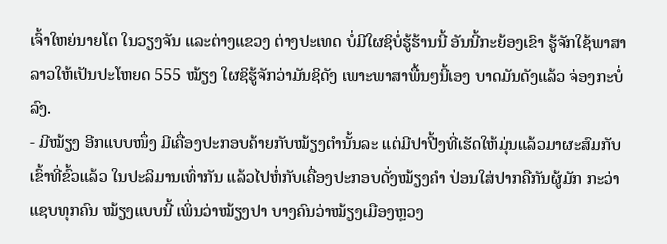ເຈົ້າໃຫຍ່ນາຍໂຕ ໃນວຽງຈັນ ແລະຕ່າງແຂວງ ຕ່າງປະເທດ ບໍ່ມີໃຜຊິບໍ່ຮູ້ຮ້ານນີ້ ອັນນີ້ກະຍ້ອງເຂົາ ຮູ້ຈັກໃຊ້ພາສາລາວໃຫ້ເປັນປະໂຫຍດ 555 ໝ້ຽງ ໃຜຊິຮູ້ຈັກວ່າມັນຊິດັງ ເພາະພາສາພື້ນໆນີ້ເອງ ບາດມັນດັງແລ້ວ ຈ່ອງກະບໍ່ລົງ.
- ມີໝ້ຽງ ອີກແບບໜຶ່ງ ມີເຄື່ອງປະກອບຄ້າຍກັບໝ້ຽງຕຳນັ້ນລະ ແຕ່ມີປາປີ້ງທີ່ເຮັດໃຫ້ມຸ່ນແລ້ວມາຜະສົມກັບ ເຂົ້າທີ່ຂົ້ວແລ້ວ ໃນປະລິມານເທົ່າກັນ ແລ້ວໄປຫໍ່ກັບເຄື່ອງປະກອບດັ່ງໝ້ຽງຄຳ ປ່ອນໃສ່ປາກຄືກັນຜູ້ມັກ ກະວ່າແຊບທຸກຄົນ ໝ້ຽງແບບນີ້ ເພິ່ນວ່າໝ້ຽງປາ ບາງຄົນວ່າໝ້ຽງເມືອງຫຼວງ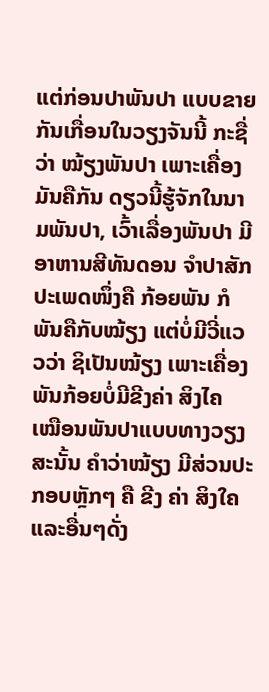ແຕ່ກ່ອນປາພັນປາ ແບບຂາຍກັນເກື່ອນໃນວຽງຈັນນີ້ ກະຊື່ວ່າ ໝ້ຽງພັນປາ ເພາະເຄື່ອງມັນຄືກັນ ດຽວນີ້ຮູ້ຈັກໃນນາມພັນປາ, ເວົ້າເລື່ອງພັນປາ ມີອາຫານສີທັນດອນ ຈຳປາສັກ ປະເພດໜຶ່ງຄື ກ້ອຍພັນ ກໍພັນຄືກັບໝ້ຽງ ແຕ່ບໍ່ມີວີ່ແວວວ່າ ຊິເປັນໝ້ຽງ ເພາະເຄື່ອງພັນກ້ອຍບໍ່ມີຂີງຄ່າ ສິງໄຄ ເໝືອນພັນປາແບບທາງວຽງ ສະນັ້ນ ຄຳວ່າໝ້ຽງ ມີສ່ວນປະກອບຫຼັກໆ ຄື ຂີງ ຄ່າ ສິງໃຄ ແລະອື່ນໆດັ່ງ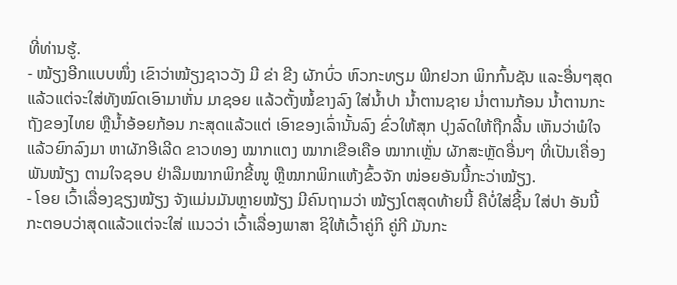ທີ່ທ່ານຮູ້.
- ໝ້ຽງອີກແບບໜຶ່ງ ເຂົາວ່າໝ້ຽງຊາວວັງ ມີ ຂ່າ ຂີງ ຜັກບົ່ວ ຫົວກະທຽມ ພີກຢວກ ພິກກົ້ນຊັນ ແລະອື່ນໆສຸດແລ້ວແຕ່ຈະໃສ່ທັງໝົດເອົາມາຫັ່ນ ມາຊອຍ ແລ້ວຕັ້ງໝໍ້ຂາງລົງ ໃສ່ນ້ຳປາ ນ້ຳຕານຊາຍ ນໍ່າຕານກ້ອນ ນ້ຳຕານກະຖັງຂອງໄທຍ ຫຼືນ້ຳອ້ອຍກ້ອນ ກະສຸດແລ້ວແຕ່ ເອົາຂອງເລົ່ານັ້ນລົງ ຂົ່ວໃຫ້ສຸກ ປຸງລົດໃຫ້ຖືກລີ້ນ ເຫັນວ່າພໍໃຈແລ້ວຍົກລົງມາ ຫາຜັກອີເລີດ ຂາວທອງ ໝາກແຕງ ໝາກເຂືອເຄືອ ໝາກເຫຼັ່ນ ຜັກສະຫຼັດອື່ນໆ ທີ່ເປັນເຄື່ອງພັນໝ້ຽງ ຕາມໃຈຊອບ ຢ່າລືມໝາກພິກຂີ້ໜູ ຫຼືໝາກພິກແຫ້ງຂົ້ວຈັກ ໜ່ອຍອັນນີ້ກະວ່າໝ້ຽງ.
- ໂອຍ ເວົ້າເລື່ອງຊຽງໝ້ຽງ ຈັງແມ່ນມັນຫຼາຍໝ້ຽງ ມີຄົນຖາມວ່າ ໝ້ຽງໂຕສຸດທ້າຍນີ້ ຄືບໍ່ໃສ່ຊີ້ນ ໃສ່ປາ ອັນນີ້ກະຕອບວ່າສຸດແລ້ວແຕ່ຈະໃສ່ ແນວວ່າ ເວົ້າເລື່ອງພາສາ ຊິໃຫ້ເວົ້າຄູ່ກິ ຄູ່ກີ ມັນກະ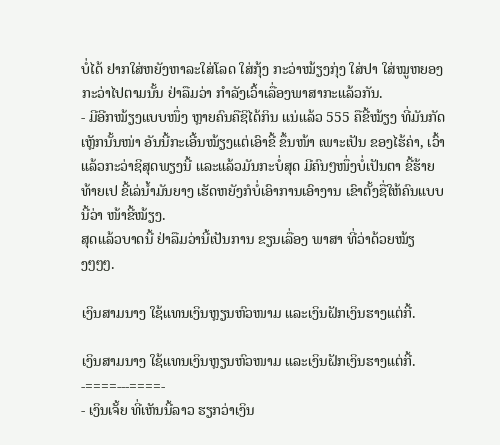ບໍ່ໄດ້ ຢາກໃສ່ຫຍັງຫາລະໃສ່ໂລດ ໃສ່ກຸ້ງ ກະວ່າໝ້ຽງກຸ່ງ ໃສ່ປາ ໃສ່ໝູຫຍອງ ກະວ່າໄປຕາມນັ້ນ ຢ່າລືມວ່າ ກຳລັງເວົ້າເລື່ອງພາສາກະແລ້ວກັນ.
- ມີອີກໝ້ຽງແບບໜຶ່ງ ຫຼາຍຄົນຄືຊິໄດ້ກິນ ແນ່ແລ້ວ 555 ຄືຂີ້ໝ້ຽງ ທີ່ມັນກັດເຫັຼກນັ້ນໜ່າ ອັນນີ້ກະເອີ້ນໝ້ຽງແຕ່ເອົາຂີ້ ຂຶ້ນໜ້າ ເພາະເປັນ ຂອງໄຮ້ຄ່າ, ເວົ້າແລ້ວກະວ່າຊິສຸດພຽງນີ້ ແລະແລ້ວມັນກະບໍ່ສຸດ ມີຄົນໆໜຶ່ງບໍ່ເປັນຕາ ຂີ້ຮ້າຍທ້າຍເປ ຂີ້ເລ່ນ້ຳມັນຍາງ ເຮັດຫຍັງກໍບໍ່ເອົາການເອົາງານ ເຂົາຕັ້ງຊື່ໃຫ້ຄົນແບບນີ້ວ່າ ໜ້າຂີ້ໝ້ຽງ.
ສຸດແລ້ວບາດນີ້ ຢ່າລືມວ່ານີ້ເປັນການ ຂຽນເລື່ອງ ພາສາ ທີ່ວ່າດ້ວຍໝ້ຽງໆໆໆ.

ເງິນສາມນາງ ໃຊ້ແທນເງິນຫຼຽນຫົວໜາມ ແລະເງິນຝັກເງິນຮາງແຕ່ກີ້.

ເງິນສາມນາງ ໃຊ້ແທນເງິນຫຼຽນຫົວໜາມ ແລະເງິນຝັກເງິນຮາງແຕ່ກີ້.
-====---====-
- ເງິນເຈັ້ຍ ທີ່ເຫັນນີ້ລາວ ຮຽກວ່າເງິນ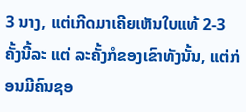3 ນາງ, ແຕ່ເກີດມາເຄີຍເຫັນໃບແທ້ 2-3 ຄັ້ງນີ້ລະ ແຕ່ ລະຄັ້ງກໍຂອງເຂົາທັງນັ້ນ, ແຕ່ກ່ອນມີຄົນຊອ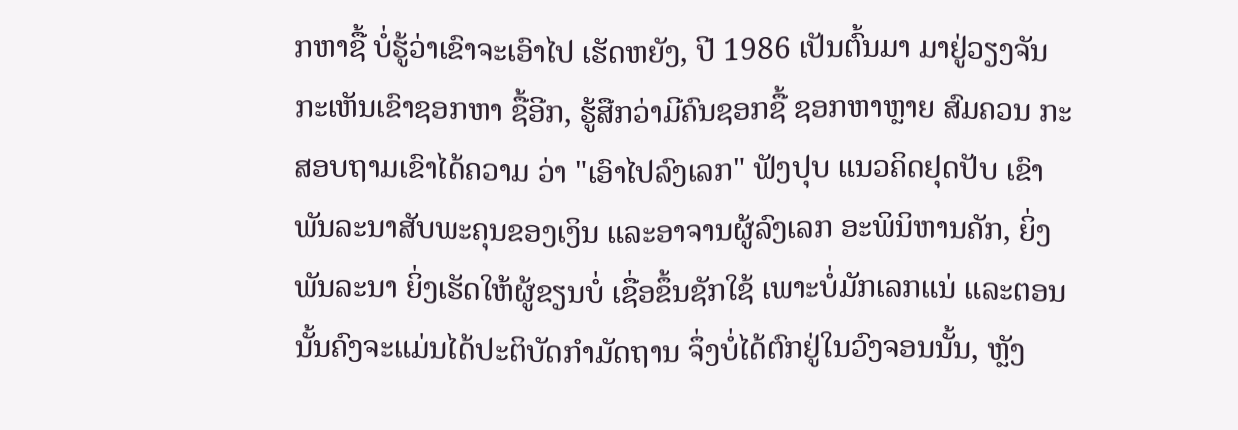ກຫາຊື້ ບໍ່ຮູ້ວ່າເຂົາຈະເອົາໄປ ເຮັດຫຍັງ, ປີ 1986 ເປັນຕົ້ນມາ ມາຢູ່ວຽງຈັນ ກະເຫັນເຂົາຊອກຫາ ຊື້ອີກ, ຮູ້ສືກວ່າມີຄົນຊອກຊື້ ຊອກຫາຫຼາຍ ສົມຄວນ ກະສອບຖາມເຂົາໄດ້ຄວາມ ວ່າ "ເອົາໄປລົງເລກ" ຟັງປຸບ ແນວຄິດຢຸດປັບ ເຂົາພັນລະນາສັບພະຄຸນຂອງເງິນ ແລະອາຈານຜູ້ລົງເລກ ອະພິນິຫານຄັກ, ຍິ່ງພັນລະນາ ຍິ່ງເຮັດໃຫ້ຜູ້ຂຽນບໍ່ ເຊື່ອຂຶ້ນຊັກໃຊ້ ເພາະບໍ່ມັກເລກແນ່ ແລະຕອນນັ້ນຄົງຈະແມ່ນໄດ້ປະຕິບັດກຳມັດຖານ ຈຶ່ງບໍ່ໄດ້ຕົກຢູ່ໃນວົງຈອນນັ້ນ, ຫຼັງ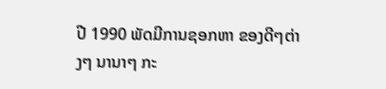ປີ 1990 ພັດມີການຊອກຫາ ຂອງດີໆຕ່າງໆ ນານາໆ ກະ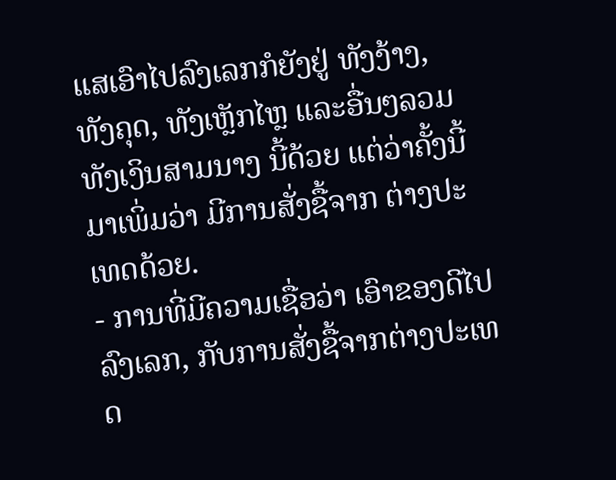ແສເອົາໄປລົງເລກກໍຍັງຢູ່ ທັງງ້າງ, ທັງຄຸດ, ທັງເຫຼັກໄຫຼ ແລະອື່ນໆລວມທັງເງິນສາມນາງ ນີ້ດ້ວຍ ແຕ່ວ່າຄັ້ງນີ້ມາເພິ່ມວ່າ ມີການສັ່ງຊື້ຈາກ ຕ່າງປະເທດດ້ວຍ.
- ການທີ່ມີຄວາມເຊື່ອວ່າ ເອົາຂອງດີໄປລົງເລກ, ກັບການສັ່ງຊື້ຈາກຕ່າງປະເທດ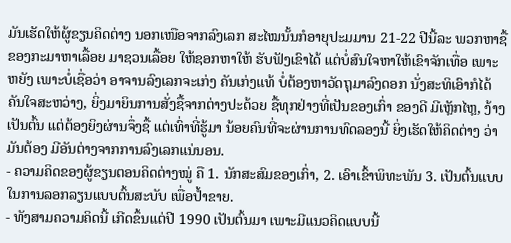ມັນເຮັດໃຫ້ຜູ້ຂຽນຄິດຕ່າງ ນອກເໜືອຈາກລົງເລກ ສະໄໝນັ້ນກໍອາຍຸປະມມານ 21-22 ປີນີ້ລະ ພວກຫາຊື້ຂອງກະມາຫາເລື້ອຍ ມາຊວນເລື້ອຍ ໃຫ້ຊອກຫາໃຫ້ ຮັບຟັງເຂົາໄດ້ ແຕ່ບໍ່ສົນໃຈຫາໃຫ້ເຂົາຈັກເທື່ອ ເພາະຫຍັງ ເພາະບໍ່ເຊື່ອວ່າ ອາຈານລົງເລກຈະເກ່ງ ຄັນເກ່ງແທ້ ບໍ່ຕ້ອງຫາວັດຖຸມາລົງດອກ ນັ່ງສະທິເອົາກໍໄດ້ຄັນໃຈສະຫວ່າງ, ຍິ່ງມາຍິນການສັ່ງຊື້ຈາກຕ່າງປະດ້ວຍ ຊື້ທຸກຢ່າງທີ່ເປັນຂອງເກົ່າ ຂອງດີ ມີເຫຼັກໄຫຼ, ງ້າງ ເປັນຕົ້ນ ແຕ່ຕ້ອງຍິງຜ່ານຈຶ່ງຊື້ ແຕ່ເທົ່າທີ່ຮູ້ມາ ນ້ອຍຄົນທີ່ຈະຜ່ານການທົດລອງນີ້ ຍິ່ງເຮັດໃຫ້ຄິດຕ່າງ ວ່າມັນຕ້ອງ ມີອັນຕ່າງຈາກການລົງເລກແນ່ນອນ.
- ຄວາມຄິດຂອງຜູ້ຂຽນຕອນຄິດຕ່າງໝູ່ ຄື 1. ນັກສະສົມຂອງເກົ່າ, 2. ເອົາເຂົ້າພິທະພັນ 3. ເປັນຕົ້ນແບບໃນການລອກລຽນແບບຕົ້ນສະບັບ ເພື່ອປ້ຳຂາຍ.
- ທັງສາມຄວາມຄິດນີ້ ເກີດຂຶ້ນແຕ່ປີ 1990 ເປັນຕົ້ນມາ ເພາະມີແນວຄິດແບບນີ້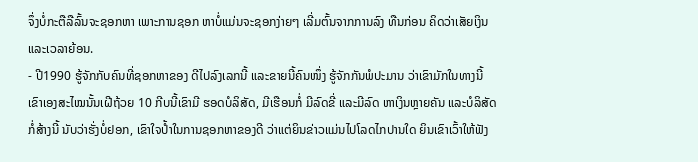ຈຶ່ງບໍ່ກະຕືລືລົ້ນຈະຊອກຫາ ເພາະການຊອກ ຫາບໍ່ແມ່ນຈະຊອກງ່າຍໆ ເລີ່ມຕົ້ນຈາກການລົງ ທືນກ່ອນ ຄິດວ່າເສັຍເງິນ ແລະເວລາຍ້ອນ.
- ປີ1990 ຮູ້ຈັກກັບຄົນທີ່ຊອກຫາຂອງ ດີໄປລົງເລກນີ້ ແລະຂາຍນີ້ຄົນໜຶ່ງ ຮູ້ຈັກກັນພໍປະມານ ວ່າເຂົາມັກໃນທາງນີ້ ເຂົາເອງສະໄໝນັ້ນເຝີຖ້ວຍ 10 ກີບນີ້ເຂົາມີ ຮອດບໍລິສັດ, ມີເຮືອນກໍ່ ມີລົດຂີ່ ແລະມີລົດ ຫາເງິນຫຼາຍຄັນ ແລະບໍລິສັດກໍ່ສ້າງນີ້ ນັບວ່າຮັ່ງບໍ່ຢອກ, ເຂົາໃຈປໍ້າໃນການຊອກຫາຂອງດີ ວ່າແຕ່ຍິນຂ່າວແມ່ນໄປໂລດໄກປານໃດ ຍິນເຂົາເວົ້າໃຫ້ຟັງ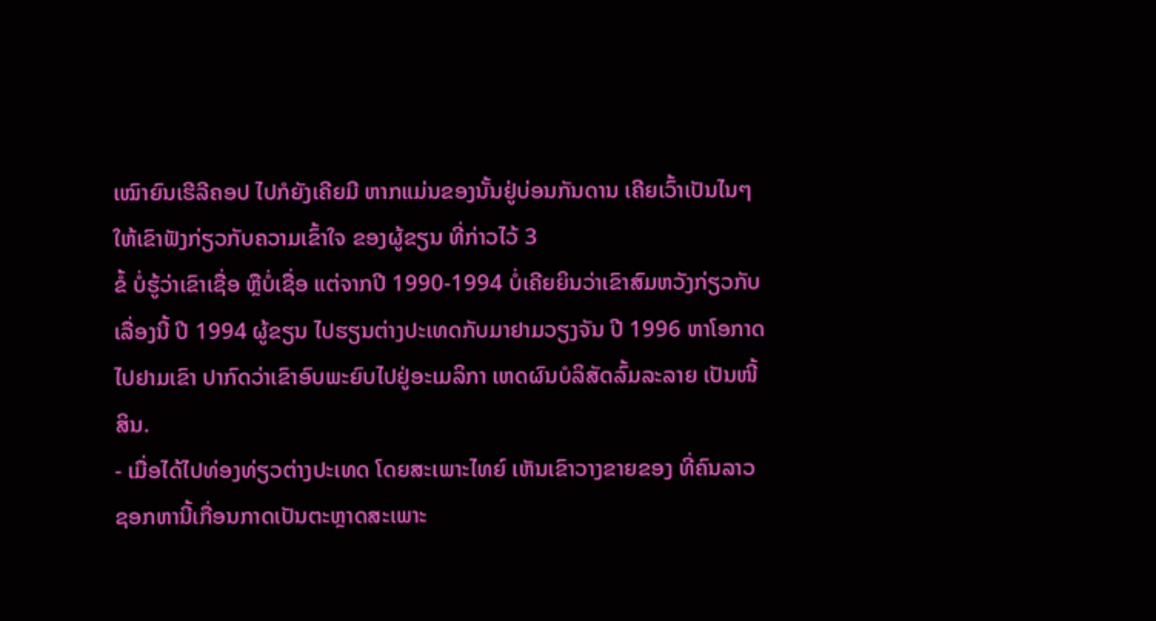ເໝົາຍົນເຮີລີຄອປ ໄປກໍຍັງເຄີຍມີ ຫາກແມ່ນຂອງນັ້ນຢູ່ບ່ອນກັນດານ ເຄີຍເວົ້າເປັນໄນໆໃຫ້ເຂົາຟັງກ່ຽວກັບຄວາມເຂົ້າໃຈ ຂອງຜູ້ຂຽນ ທີ່ກ່າວໄວ້ 3
ຂໍ້ ບໍ່ຮູ້ວ່າເຂົາເຊື່ອ ຫຼືບໍ່ເຊື່ອ ແຕ່ຈາກປີ 1990-1994 ບໍ່ເຄີຍຍິນວ່າເຂົາສົມຫວັງກ່ຽວກັບເລື່ອງນີ້ ປີ 1994 ຜູ້ຂຽນ ໄປຮຽນຕ່າງປະເທດກັບມາຢາມວຽງຈັນ ປີ 1996 ຫາໂອກາດໄປຢາມເຂົາ ປາກົດວ່າເຂົາອົບພະຍົບໄປຢູ່ອະເມລິກາ ເຫດຜົນບໍລິສັດລົ້ມລະລາຍ ເປັນໜີ້ສິນ.
- ເມື່ອໄດ້ໄປທ່ອງທ່ຽວຕ່າງປະເທດ ໂດຍສະເພາະໄທຍ໌ ເຫັນເຂົາວາງຂາຍຂອງ ທີ່ຄົນລາວຊອກຫານີ້ເກື່ອນກາດເປັນຕະຫຼາດສະເພາະ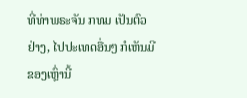ທີ່ທ່າພຣະຈັນ ກທມ ເປັນຕົວຢ່າງ, ໄປປະເທດອື່ນໆ ກໍເຫັນມີຂອງເຫຼົ່ານີ້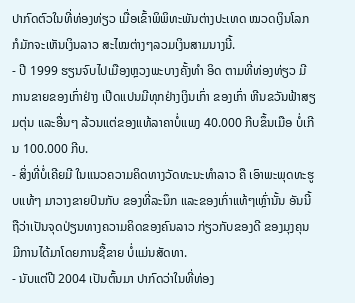ປາກົດຕົວໃນທີ່ທ່ອງທ່ຽວ ເມື່ອເຂົ້າພິພິທະພັນຕ່າງປະເທດ ໝວດເງິນໂລກ ກໍມັກຈະເຫັນເງິນລາວ ສະໄໝຕ່າງໆລວມເງິນສາມນາງນີ້.
- ປີ 1999 ຮຽນຈົບໄປເມືອງຫຼວງພະບາງຄັ້ງທຳ ອິດ ຕາມທີ່ທ່ອງທ່ຽວ ມີການຂາຍຂອງເກົ່າຢ່າງ ເປີດແປນມີທຸກຢ່າງເງິນເກົ່າ ຂອງເກົ່າ ຫີນຂວັນຟ້າສຽມຕຸ່ນ ແລະອື່ນໆ ລ້ວນແຕ່ຂອງແທ້ລາຄາບໍ່ແພງ 40.000 ກີບຂຶ້ນເມືອ ບໍ່ເກີນ 100.000 ກີບ.
- ສິ່ງທີ່ບໍ່ເຄີຍມີ ໃນແນວຄວາມຄິດທາງວັດທະນະທຳລາວ ຄື ເອົາພະພຸດທະຮູບແທ້ໆ ມາວາງຂາຍປົນກັບ ຂອງທີ່ລະນຶກ ແລະຂອງເກົ່າແທ້ໆເຫຼົ່ານັ້ນ ອັນນີ້ຖືວ່າເປັນຈຸດປ່ຽນທາງຄວາມຄິດຂອງຄົນລາວ ກ່ຽວກັບຂອງດີ ຂອງມຸງຄຸນ ມີການໄດ້ມາໂດຍການຊື້ຂາຍ ບໍ່ແມ່ນສັດທາ.
- ນັບແຕ່ປີ 2004 ເປັນຕົ້ນມາ ປາກົດວ່າໃນທີ່ທ່ອງ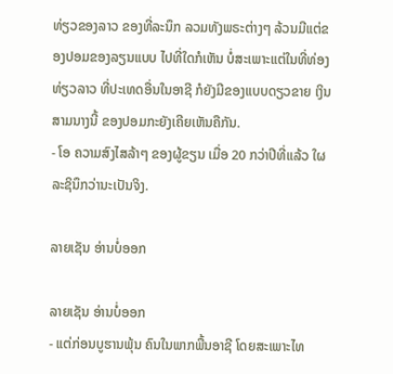ທ່ຽວຂອງລາວ ຂອງທີ່ລະນຶກ ລວມທັງພຣະຕ່າງໆ ລ້ວນມີແຕ່ຂອງປອມຂອງລຽນແບບ ໄປທີ່ໃດກໍເຫັນ ບໍ່ສະເພາະແຕ່ໃນທີ່ທ່ອງທ່ຽວລາວ ທີ່ປະເທດອື່ນໃນອາຊີ ກໍຍັງມີຂອງແບບດຽວຂາຍ ເງິນສາມນາງນີ້ ຂອງປອມກະຍັງເຄີຍເຫັນຄືກັນ.
- ໂອ ຄວາມສົງໄສລ້າໆ ຂອງຜູ້ຂຽນ ເມື່ອ 20 ກວ່າປີທີ່ແລ້ວ ໃຜລະຊິນຶກວ່ານະເປັນຈິງ.

ລາຍເຊັນ ອ່ານບໍ່ອອກ

ລາຍເຊັນ ອ່ານບໍ່ອອກ
- ແຕ່ກ່ອນບູຮານພຸ້ນ ຄົນໃນພາກພື້ນອາຊີ ໂດຍສະເພາະໄທ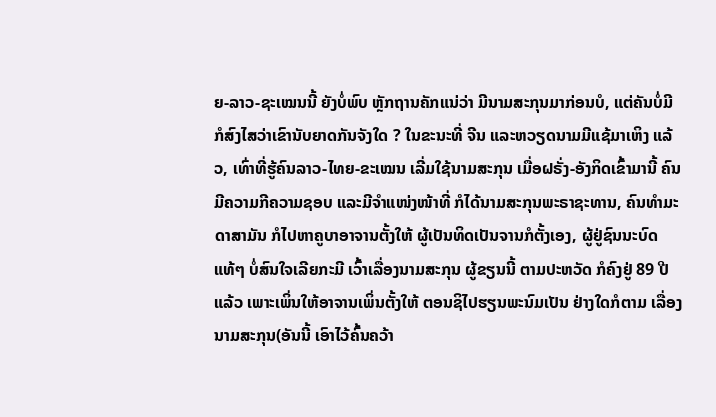ຍ-ລາວ-ຊະເໝນນີ້ ຍັງບໍ່ພົບ ຫຼັກຖານຄັກແນ່ວ່າ ມີນາມສະກຸນມາກ່ອນບໍ, ແຕ່ຄັນບໍ່ມີ ກໍສົງໄສວ່າເຂົານັບຍາດກັນຈັງໃດ ? ໃນຂະນະທີ່ ຈີນ ແລະຫວຽດນາມມີແຊ້ມາເຫິງ ແລ້ວ, ເທົ່າທີ່ຮູ້ຄົນລາວ-ໄທຍ-ຂະເໝນ ເລີ່ມໃຊ້ນາມສະກຸນ ເມື່ອຝຣັ່ງ-ອັງກິດເຂົ້າມານີ້ ຄົນມີຄວາມກີຄວາມຊອບ ແລະມີຈຳແໜ່ງໜ້າທີ່ ກໍໄດ້ນາມສະກຸນພະຣາຊະທານ, ຄົນທຳມະດາສາມັນ ກໍໄປຫາຄູບາອາຈານຕັ້ງໃຫ້ ຜູ້ເປັນທິດເປັນຈານກໍຕັ້ງເອງ, ຜູ້ຢູ່ຊົນນະບົດແທ້ໆ ບໍ່ສົນໃຈເລີຍກະມີ ເວົ້າເລື່ອງນາມສະກຸນ ຜູ້ຂຽນນີ້ ຕາມປະຫວັດ ກໍຄົງຢູ່ 89 ປີແລ້ວ ເພາະເພິ່ນໃຫ້ອາຈານເພິ່ນຕັ້ງໃຫ້ ຕອນຊິໄປຮຽນພະນົມເປັນ ຢ່າງໃດກໍຕາມ ເລື່ອງນາມສະກຸນ(ອັນນີ້ ເອົາໄວ້ຄົ້ນຄວ້າ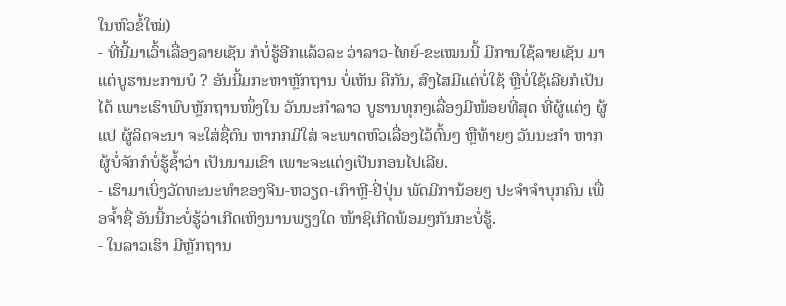ໃນຫົວຂໍ້ໃໝ່)
- ທີ່ນີ້ມາເວົ້າເລື່ອງລາຍເຊັນ ກໍບໍ່ຮູ້ອີກແລ້ວລະ ວ່າລາວ-ໄທຍ໌-ຂະເໝນນີ້ ມີການໃຊ້ລາຍເຊັນ ມາແຕ່ບູຮານະການບໍ ? ອັນນີ້ມກະຫາຫຼັກຖານ ບໍ່ເຫັນ ຄືກັນ, ສົງໄສມີແຕ່ບໍ່ໃຊ້ ຫຼືບໍ່ໃຊ້ເລີຍກໍເປັນໄດ້ ເພາະເຮົາພົບຫຼັກຖານໜຶ່ງໃນ ວັນນະກຳລາວ ບູຮານທຸກໆເລື່ອງມີໜ້ອຍທີ່ສຸດ ທີ່ຜູ້ແຕ່ງ ຜູ້ແປ ຜູ້ລິດຈະນາ ຈະໃສ່ຊື່ຕົນ ຫາກກມີໃສ່ ຈະພາດຫົວເລື່ອງໄວ້ຕົ້ນໆ ຫຼືທ້າຍໆ ວັນນະກຳ ຫາກຜູ້ບໍ່ຈັກກໍບໍ່ຮູ້ຊ້ຳວ່າ ເປັນນາມເຂົາ ເພາະຈະແຕ່ງເປັນກອນໄປເລີຍ.
- ເຮົາມາເບິ່ງວັດທະນະທຳຂອງຈີນ-ຫວຽດ-ເກົາຫຼີ-ຢີ່ປຸ່ນ ພັດມີການ້ອຍໆ ປະຈຳຈຳບຸກຄົນ ເພື່ອຈໍ້າຊື່ ອັນນີ້ກະບໍ່ຮູ້ວ່າເກີດເຫິງນານພຽງໃດ ໜ້າຊິເກີດພ້ອມໆກັນກະບໍ່ຮູ້.
- ໃນລາວເຮົາ ມີຫຼັກຖານ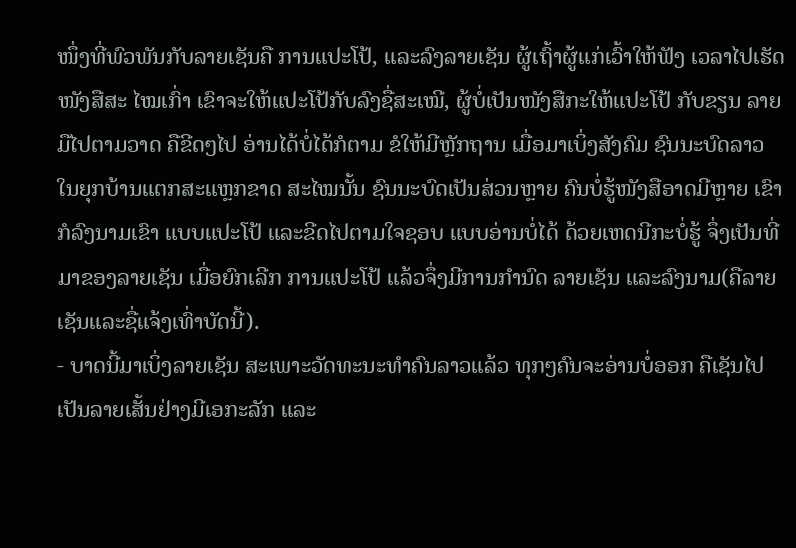ໜຶ່ງທີ່ພົວພັນກັບລາຍເຊັນຄື ການແປະໂປ້, ແລະລົງລາຍເຊັນ ຜູ້ເຖົ້າຜູ້ແກ່ເວົ້າໃຫ້ຟັງ ເວລາໄປເຮັດໜັງສືສະ ໄໝເກົ່າ ເຂົາຈະໃຫ້ແປະໂປ້ກັບລົງຊື່ສະເໝີ, ຜູ້ບໍ່ເປັນໜັງສືກະໃຫ້ແປະໂປ້ ກັບຂຽນ ລາຍມືໄປຕາມວາດ ຄືຂີດໆໄປ ອ່ານໄດ້ບໍ່ໄດ້ກໍຕາມ ຂໍໃຫ້ມີຫຼັກຖານ ເມື່ອມາເບິ່ງສັງຄົມ ຊົນນະບົດລາວ ໃນຍຸກບ້ານແຕກສະແຫຼກຂາດ ສະໄໝນັ້ນ ຊົນນະບົດເປັນສ່ວນຫຼາຍ ຄົນບໍ່ຮູ້ໜັງສືອາດມີຫຼາຍ ເຂົາກໍລົງນາມເຂົາ ແບບແປະໂປ້ ແລະຂີດໄປຕາມໃຈຊອບ ແບບອ່ານບໍ່ໄດ້ ດ້ວຍເຫດນີກະບໍ່ຮູ້ ຈຶ່ງເປັນທີ່ມາຂອງລາຍເຊັນ ເມື່ອຍົກເລີກ ການແປະໂປ້ ແລ້ວຈຶ່ງມີການກຳນົດ ລາຍເຊັນ ແລະລົງນາມ(ຄືລາຍເຊັນແລະຊື່ແຈ້ງເທົ່າບັດນີ້).
- ບາດນີ້ມາເບິ່ງລາຍເຊັນ ສະເພາະວັດທະນະທຳຄົນລາວແລ້ວ ທຸກໆຄົນຈະອ່ານບໍ່ອອກ ຄືເຊັນໄປເປັນລາຍເສັ້ນຢ່າງມີເອກະລັກ ແລະ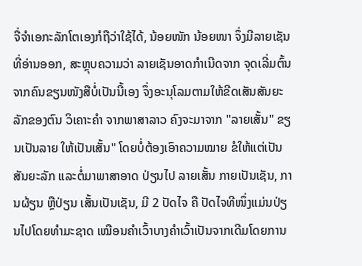ຈື່ຈຳເອກະລັກໂຕເອງກໍຖືວ່າໃຊ້ໄດ້, ນ້ອຍໜັກ ນ້ອຍໜາ ຈຶ່ງມີລາຍເຊັນທີ່ອ່ານອອກ, ສະຫຼຸບຄວາມວ່າ ລາຍເຊັນອາດກຳເນີດຈາກ ຈຸດເລີ່ມຕົ້ນ ຈາກຄົນຂຽນໜັງສືບໍ່ເປັນນີ້ເອງ ຈຶ່ງອະນຸໂລມຕາມໃຫ້ຂີດເສັນສັນຍະລັກຂອງຕົນ ວິເຄາະຄຳ ຈາກພາສາລາວ ຄົງຈະມາຈາກ "ລາຍເສັ້ນ" ຂຽນເປັນລາຍ ໃຫ້ເປັນເສັ້ນ" ໂດຍບໍ່ຕ້ອງເອົາຄວາມໝາຍ ຂໍໃຫ້ແຕ່ເປັນສັນຍະລັກ ແລະຕໍ່ມາພາສາອາດ ປ່ຽນໄປ ລາຍເສັ້ນ ກາຍເປັນເຊັນ, ການຜ້ຽນ ຫຼືປ່ຽນ ເສັ້ນເປັນເຊັນ, ມີ 2 ປັດໄຈ ຄື ປັດໄຈທີໜຶ່ງແມ່ນປ່ຽນໄປໂດຍທຳມະຊາດ ເໝືອນຄຳເວົ້າບາງຄຳເວົ້າເປັນຈາກເດີມໂດຍການ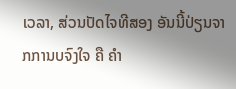ເວລາ, ສ່ວນປັດໄຈທີສອງ ອັນນີ້ປ່ຽນຈາກການບຈົງໃຈ ຄື ຄຳ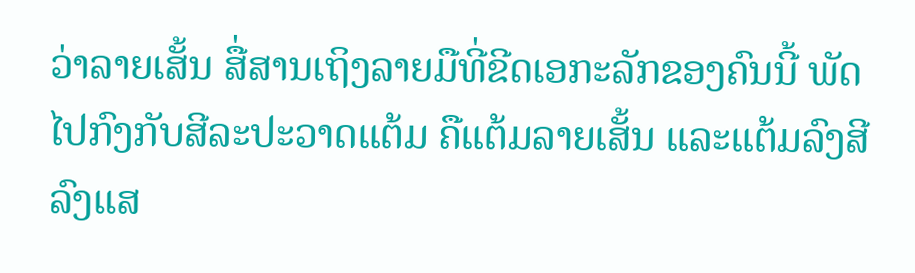ວ່າລາຍເສັ້ນ ສື່ສານເຖິງລາຍມືທີ່ຂີດເອກະລັກຂອງຄົນນີ້ ພັດໄປກົງກັບສີລະປະວາດແຕ້ມ ຄືແຕ້ມລາຍເສັ້ນ ແລະແຕ້ມລົງສີ ລົງແສ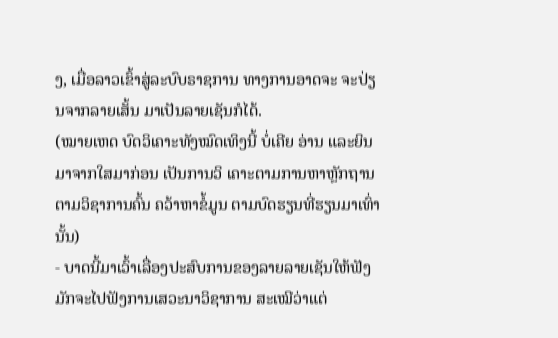ງ, ເມື່ອລາວເຂົ້າສູ່ລະບົບຣາຊການ ທາງການອາດຈະ ຈະປ່ຽນຈາກລາຍເສັ້ນ ມາເປັນລາຍເຊັນກໍໄດ້.
(ໝາຍເຫດ ບົດວິເຄາະທັງໝົດເທິງນີ້ ບໍ່ເຄີຍ ອ່ານ ແລະຍິນມາຈາກໃສມາກ່ອນ ເປັນການວິ ເຄາະຕາມການຫາຫຼັກຖານ ຕາມວິຊາການຄົ້ນ ຄວ້າຫາຂໍ້ມູນ ຕາມບົດຮຽນທີ່ຮຽນມາເທົ່ານັ້ນ)
- ບາດນີ້ມາເວົ້າເລື່ອງປະສົບການຂອງລາຍລາຍເຊັນໃຫ້ຟັງ ມັກຈະໄປຟັງການເສວະນາວິຊາການ ສະເໝີວ່າແຕ່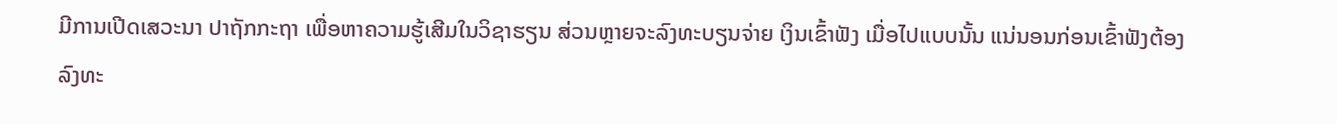ມີການເປີດເສວະນາ ປາຖັກກະຖາ ເພື່ອຫາຄວາມຮູ້ເສີມໃນວິຊາຮຽນ ສ່ວນຫຼາຍຈະລົງທະບຽນຈ່າຍ ເງິນເຂົ້າຟັງ ເມື່ອໄປແບບນັ້ນ ແນ່ນອນກ່ອນເຂົ້າຟັງຕ້ອງ ລົງທະ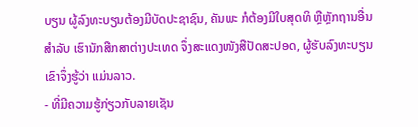ບຽນ ຜູ້ລົງທະບຽນຕ້ອງມີບັດປະຊາຊົນ, ຄັນພະ ກໍຕ້ອງມີໃບສຸດທິ ຫຼືຫຼັກຖານອື່ນ ສຳລັບ ເຮົານັກສືກສາຕ່າງປະເທດ ຈຶ່ງສະແດງໜັງສືປັດສະປອດ, ຜູ້ຮັບລົງທະບຽນເຂົາຈຶ່ງຮູ້ວ່າ ແມ່ນລາວ.
- ທີ່ມີຄວາມຮູ້ກ່ຽວກັບລາຍເຊັນ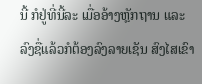ນີ້ ກໍຢູ່ທີ່ນີ້ລະ ເມື່ອອ້າງຫຼັກຖານ ແລະລົງຊື່ແລ້ວກໍຕ້ອງລົງລາຍເຊັນ ສົງໄສເຂົາ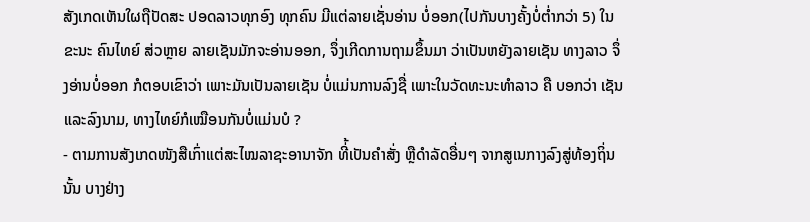ສັງເກດເຫັນໃຜຖືປັດສະ ປອດລາວທຸກອົງ ທຸກຄົນ ມີແຕ່ລາຍເຊັ່ນອ່ານ ບໍ່ອອກ(ໄປກັນບາງຄັ້ງບໍ່ຕໍ່າກວ່າ 5) ໃນຂະນະ ຄົນໄທຍ໌ ສ່ວຫຼາຍ ລາຍເຊັນມັກຈະອ່ານອອກ, ຈຶ່ງເກີດການຖາມຂຶ້ນມາ ວ່າເປັນຫຍັງລາຍເຊັນ ທາງລາວ ຈຶ່ງອ່ານບໍ່ອອກ ກໍຕອບເຂົາວ່າ ເພາະມັນເປັນລາຍເຊັນ ບໍ່ແມ່ນການລົງຊື່ ເພາະໃນວັດທະນະທຳລາວ ຄື ບອກວ່າ ເຊັນ ແລະລົງນາມ, ທາງໄທຍ໌ກໍເໝືອນກັນບໍ່ແມ່ນບໍ ?
- ຕາມການສັງເກດໜັງສືເກົ່າແຕ່ສະໄໝລາຊະອານາຈັກ ທີ່້ເປັນຄຳສັ່ງ ຫຼືດຳລັດອື່ນໆ ຈາກສູເນກາງລົງສູ່ທ້ອງຖິ່ນນັ້ນ ບາງຢ່າງ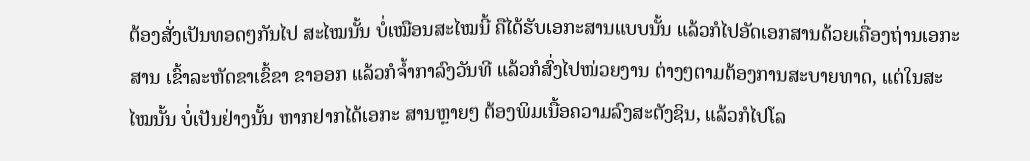ຕ້ອງສັ່ງເປັນທອດໆກັນໄປ ສະໄໝນັ້ນ ບໍ່ເໝືອນສະໄໝນີ້ ຄືໄດ້ຮັບເອກະສານແບບນັ້ນ ແລ້ວກໍໄປອັດເອກສານດ້ວຍເຄື່ອງຖ່ານເອກະສານ ເຂົ້າລະຫັດຂາເຂົ້ຂາ ຂາອອກ ແລ້ວກໍຈ້ຳກາລົງວັນທີ ແລ້ວກໍສົ່ງໄປໜ່ວຍງານ ຕ່າງໆຕາມຕ້ອງການສະບາຍທາດ, ແຕ່ໃນສະ ໄໝນັ້ນ ບໍ່ເປັນຢ່າງນັ້ນ ຫາກຢາກໄດ້ເອກະ ສານຫຼາຍໆ ຕ້ອງພິມເນື້ອຄວາມລົງສະຕັງຊິນ, ແລ້ວກໍໄປໂລ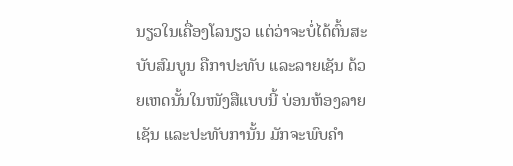ນຽວໃນເຄື່ອງໂລນຽວ ແຕ່ວ່າຈະບໍ່ໄດ້ຕົ້ນສະບັບສົມບູນ ຄືກາປະທັບ ແລະລາຍເຊັນ ດ້ວຍເຫດນັ້ນໃນໜັງສືແບບນີ້ ບ່ອນຫ້ອງລາຍເຊັນ ແລະປະທັບການັ້ນ ມັກຈະພົບຄຳ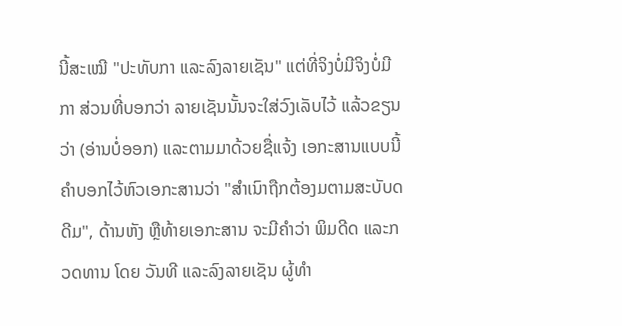ນີ້ສະເໝີ "ປະທັບກາ ແລະລົງລາຍເຊັນ" ແຕ່ທີ່ຈິງບໍ່ມີຈິງບໍ່ມີກາ ສ່ວນທີ່ບອກວ່າ ລາຍເຊັນນັ້ນຈະໃສ່ວົງເລັບໄວ້ ແລ້ວຂຽນວ່າ (ອ່ານບໍ່ອອກ) ແລະຕາມມາດ້ວຍຊື່ແຈ້ງ ເອກະສານແບບນີ້ ຄຳບອກໄວ້ຫົວເອກະສານວ່າ "ສຳເນົາຖືກຕ້ອງມຕາມສະບັບດດີມ", ດ້ານຫັງ ຫຼືທ້າຍເອກະສານ ຈະມີຄຳວ່າ ພິມດີດ ແລະກວດທານ ໂດຍ ວັນທີ ແລະລົງລາຍເຊັນ ຜູ້ທຳ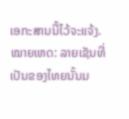ເອກະສານນີ້ໄວ້ຈະແຈ້ງ.
ໝາຍເຫດ: ລາຍເຊັນທີ່ເປັນຂອງໄທຍນັ້ນມ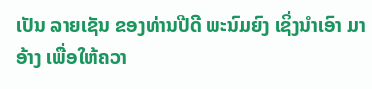ເປັນ ລາຍເຊັນ ຂອງທ່ານປີດີ ພະນົມຍົງ ເຊິ່ງນຳເອົາ ມາອ້າງ ເພື່ອໃຫ້ຄວາ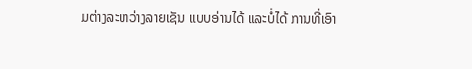ມຕ່າງລະຫວ່າງລາຍເຊັນ ແບບອ່ານໄດ້ ແລະບໍ່ໄດ້ ການທີ່ເອົາ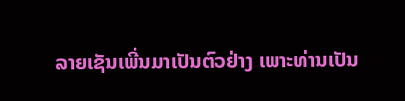ລາຍເຊັນເພີ່ນມາເປັນຕົວຢ່າງ ເພາະທ່ານເປັນ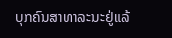ບຸກຄົນສາທາລະນະຢູ່ແລ້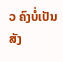ວ ຄົງບໍ່ເປັນສັງ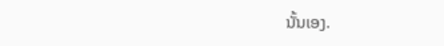ນັ້ນເອງ.